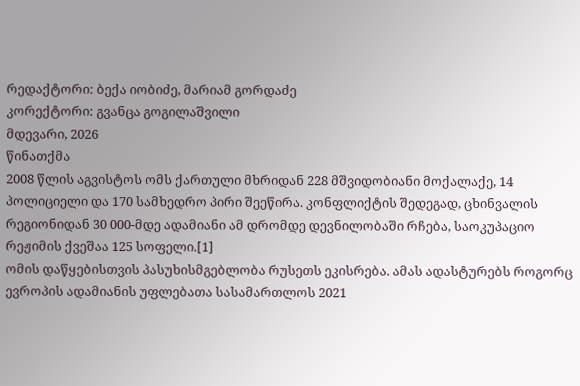რედაქტორი: ბექა იობიძე, მარიამ გორდაძე
კორექტორი: გვანცა გოგილაშვილი
მდევარი, 2026
წინათქმა
2008 წლის აგვისტოს ომს ქართული მხრიდან 228 მშვიდობიანი მოქალაქე, 14 პოლიციელი და 170 სამხედრო პირი შეეწირა. კონფლიქტის შედეგად, ცხინვალის რეგიონიდან 30 000-მდე ადამიანი ამ დრომდე დევნილობაში რჩება, საოკუპაციო რეჟიმის ქვეშაა 125 სოფელი.[1]
ომის დაწყებისთვის პასუხისმგებლობა რუსეთს ეკისრება. ამას ადასტურებს როგორც ევროპის ადამიანის უფლებათა სასამართლოს 2021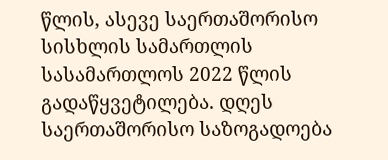წლის, ასევე საერთაშორისო სისხლის სამართლის სასამართლოს 2022 წლის გადაწყვეტილება. დღეს საერთაშორისო საზოგადოება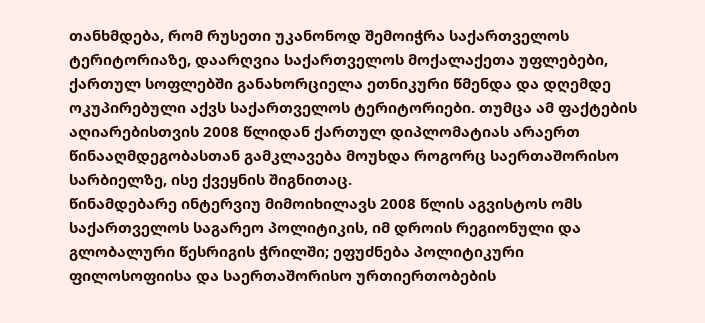თანხმდება, რომ რუსეთი უკანონოდ შემოიჭრა საქართველოს ტერიტორიაზე, დაარღვია საქართველოს მოქალაქეთა უფლებები, ქართულ სოფლებში განახორციელა ეთნიკური წმენდა და დღემდე ოკუპირებული აქვს საქართველოს ტერიტორიები. თუმცა ამ ფაქტების აღიარებისთვის 2008 წლიდან ქართულ დიპლომატიას არაერთ წინააღმდეგობასთან გამკლავება მოუხდა როგორც საერთაშორისო სარბიელზე, ისე ქვეყნის შიგნითაც.
წინამდებარე ინტერვიუ მიმოიხილავს 2008 წლის აგვისტოს ომს საქართველოს საგარეო პოლიტიკის, იმ დროის რეგიონული და გლობალური წესრიგის ჭრილში; ეფუძნება პოლიტიკური ფილოსოფიისა და საერთაშორისო ურთიერთობების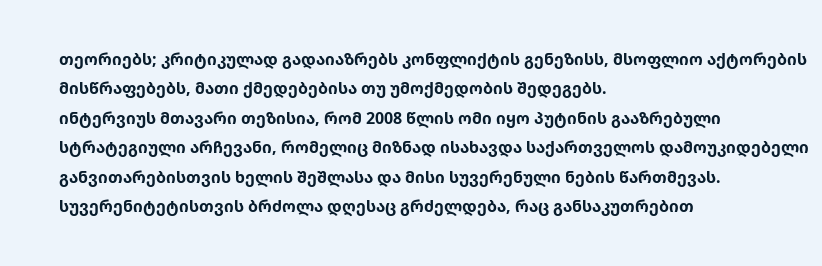თეორიებს; კრიტიკულად გადაიაზრებს კონფლიქტის გენეზისს, მსოფლიო აქტორების მისწრაფებებს, მათი ქმედებებისა თუ უმოქმედობის შედეგებს.
ინტერვიუს მთავარი თეზისია, რომ 2008 წლის ომი იყო პუტინის გააზრებული სტრატეგიული არჩევანი, რომელიც მიზნად ისახავდა საქართველოს დამოუკიდებელი განვითარებისთვის ხელის შეშლასა და მისი სუვერენული ნების წართმევას. სუვერენიტეტისთვის ბრძოლა დღესაც გრძელდება, რაც განსაკუთრებით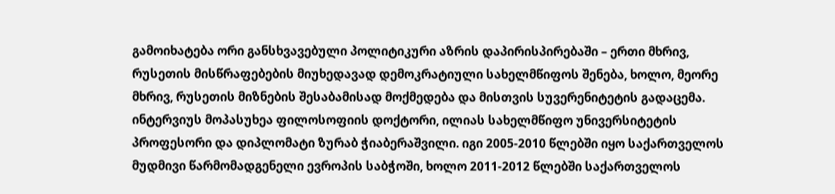გამოიხატება ორი განსხვავებული პოლიტიკური აზრის დაპირისპირებაში – ერთი მხრივ, რუსეთის მისწრაფებების მიუხედავად დემოკრატიული სახელმწიფოს შენება, ხოლო, მეორე მხრივ, რუსეთის მიზნების შესაბამისად მოქმედება და მისთვის სუვერენიტეტის გადაცემა.
ინტერვიუს მოპასუხეა ფილოსოფიის დოქტორი, ილიას სახელმწიფო უნივერსიტეტის პროფესორი და დიპლომატი ზურაბ ჭიაბერაშვილი. იგი 2005-2010 წლებში იყო საქართველოს მუდმივი წარმომადგენელი ევროპის საბჭოში, ხოლო 2011-2012 წლებში საქართველოს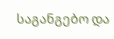საგანგებო და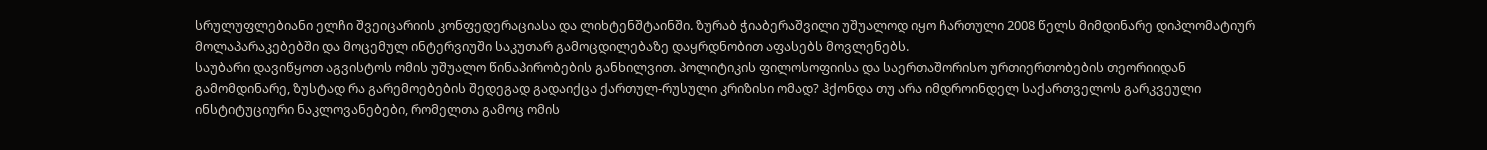სრულუფლებიანი ელჩი შვეიცარიის კონფედერაციასა და ლიხტენშტაინში. ზურაბ ჭიაბერაშვილი უშუალოდ იყო ჩართული 2008 წელს მიმდინარე დიპლომატიურ მოლაპარაკებებში და მოცემულ ინტერვიუში საკუთარ გამოცდილებაზე დაყრდნობით აფასებს მოვლენებს.
საუბარი დავიწყოთ აგვისტოს ომის უშუალო წინაპირობების განხილვით. პოლიტიკის ფილოსოფიისა და საერთაშორისო ურთიერთობების თეორიიდან გამომდინარე, ზუსტად რა გარემოებების შედეგად გადაიქცა ქართულ-რუსული კრიზისი ომად? ჰქონდა თუ არა იმდროინდელ საქართველოს გარკვეული ინსტიტუციური ნაკლოვანებები, რომელთა გამოც ომის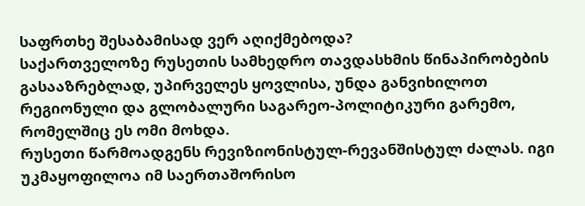საფრთხე შესაბამისად ვერ აღიქმებოდა?
საქართველოზე რუსეთის სამხედრო თავდასხმის წინაპირობების გასააზრებლად, უპირველეს ყოვლისა, უნდა განვიხილოთ რეგიონული და გლობალური საგარეო-პოლიტიკური გარემო, რომელშიც ეს ომი მოხდა.
რუსეთი წარმოადგენს რევიზიონისტულ-რევანშისტულ ძალას. იგი უკმაყოფილოა იმ საერთაშორისო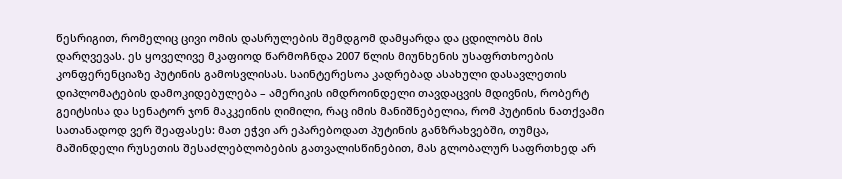წესრიგით, რომელიც ცივი ომის დასრულების შემდგომ დამყარდა და ცდილობს მის დარღვევას. ეს ყოველივე მკაფიოდ წარმოჩნდა 2007 წლის მიუნხენის უსაფრთხოების კონფერენციაზე პუტინის გამოსვლისას. საინტერესოა კადრებად ასახული დასავლეთის დიპლომატების დამოკიდებულება – ამერიკის იმდროინდელი თავდაცვის მდივნის, რობერტ გეიტსისა და სენატორ ჯონ მაკკეინის ღიმილი, რაც იმის მანიშნებელია, რომ პუტინის ნათქვამი სათანადოდ ვერ შეაფასეს: მათ ეჭვი არ ეპარებოდათ პუტინის განზრახვებში, თუმცა, მაშინდელი რუსეთის შესაძლებლობების გათვალისწინებით, მას გლობალურ საფრთხედ არ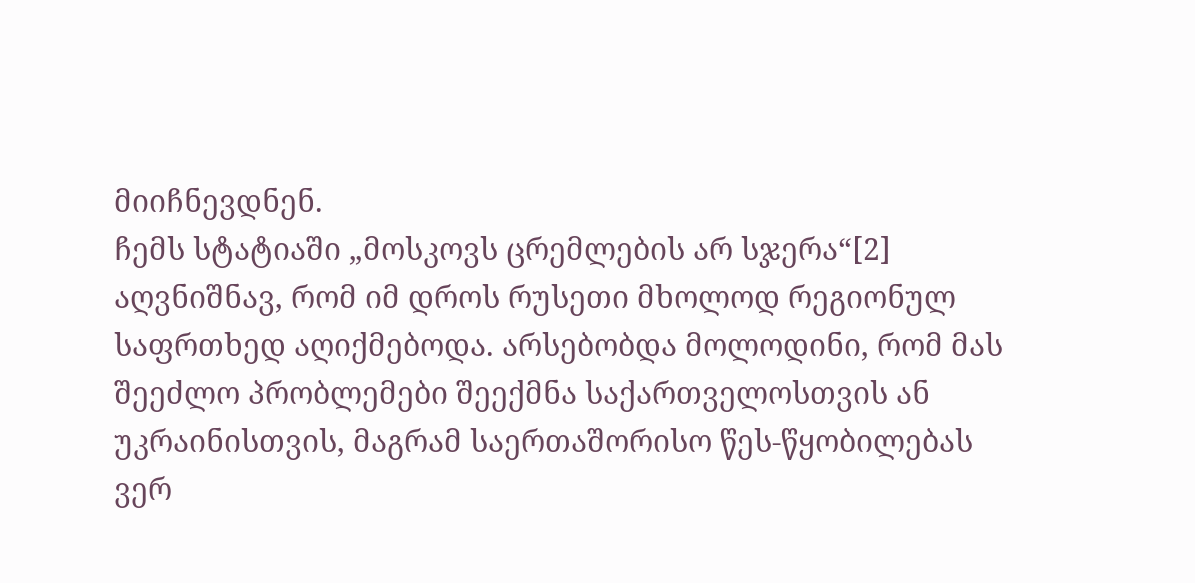მიიჩნევდნენ.
ჩემს სტატიაში „მოსკოვს ცრემლების არ სჯერა“[2] აღვნიშნავ, რომ იმ დროს რუსეთი მხოლოდ რეგიონულ საფრთხედ აღიქმებოდა. არსებობდა მოლოდინი, რომ მას შეეძლო პრობლემები შეექმნა საქართველოსთვის ან უკრაინისთვის, მაგრამ საერთაშორისო წეს-წყობილებას ვერ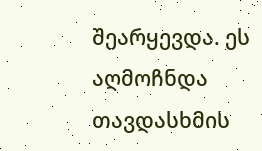შეარყევდა. ეს აღმოჩნდა თავდასხმის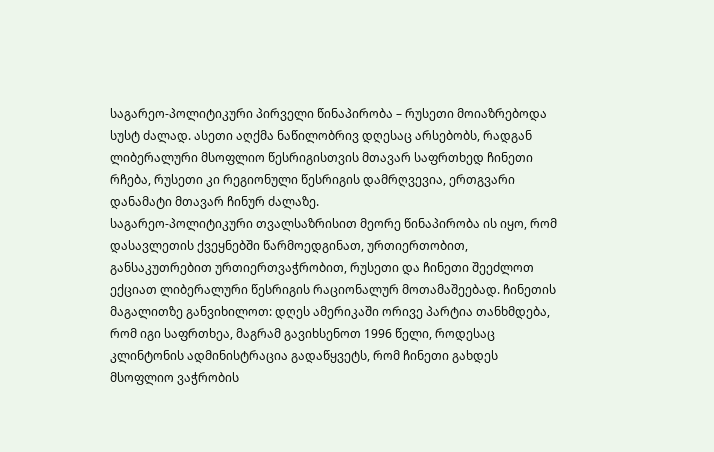საგარეო-პოლიტიკური პირველი წინაპირობა – რუსეთი მოიაზრებოდა სუსტ ძალად. ასეთი აღქმა ნაწილობრივ დღესაც არსებობს, რადგან ლიბერალური მსოფლიო წესრიგისთვის მთავარ საფრთხედ ჩინეთი რჩება, რუსეთი კი რეგიონული წესრიგის დამრღვევია, ერთგვარი დანამატი მთავარ ჩინურ ძალაზე.
საგარეო-პოლიტიკური თვალსაზრისით მეორე წინაპირობა ის იყო, რომ დასავლეთის ქვეყნებში წარმოედგინათ, ურთიერთობით, განსაკუთრებით ურთიერთვაჭრობით, რუსეთი და ჩინეთი შეეძლოთ ექციათ ლიბერალური წესრიგის რაციონალურ მოთამაშეებად. ჩინეთის მაგალითზე განვიხილოთ: დღეს ამერიკაში ორივე პარტია თანხმდება, რომ იგი საფრთხეა, მაგრამ გავიხსენოთ 1996 წელი, როდესაც კლინტონის ადმინისტრაცია გადაწყვეტს, რომ ჩინეთი გახდეს მსოფლიო ვაჭრობის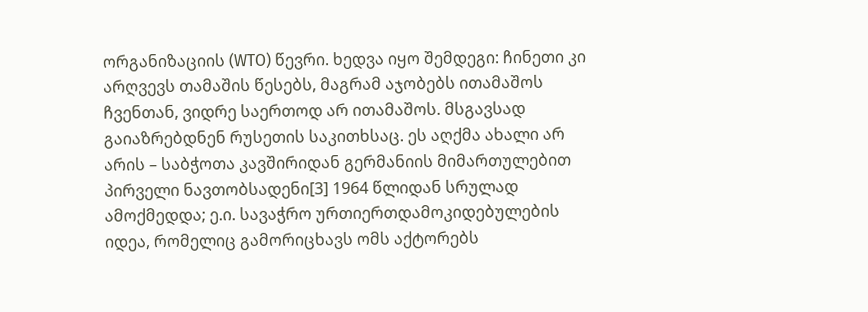ორგანიზაციის (WTO) წევრი. ხედვა იყო შემდეგი: ჩინეთი კი არღვევს თამაშის წესებს, მაგრამ აჯობებს ითამაშოს ჩვენთან, ვიდრე საერთოდ არ ითამაშოს. მსგავსად გაიაზრებდნენ რუსეთის საკითხსაც. ეს აღქმა ახალი არ არის – საბჭოთა კავშირიდან გერმანიის მიმართულებით პირველი ნავთობსადენი[3] 1964 წლიდან სრულად ამოქმედდა; ე.ი. სავაჭრო ურთიერთდამოკიდებულების იდეა, რომელიც გამორიცხავს ომს აქტორებს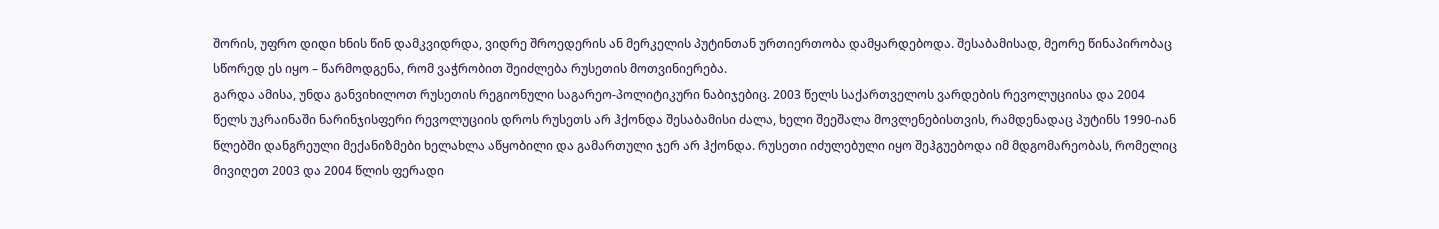შორის, უფრო დიდი ხნის წინ დამკვიდრდა, ვიდრე შროედერის ან მერკელის პუტინთან ურთიერთობა დამყარდებოდა. შესაბამისად, მეორე წინაპირობაც სწორედ ეს იყო – წარმოდგენა, რომ ვაჭრობით შეიძლება რუსეთის მოთვინიერება.
გარდა ამისა, უნდა განვიხილოთ რუსეთის რეგიონული საგარეო-პოლიტიკური ნაბიჯებიც. 2003 წელს საქართველოს ვარდების რევოლუციისა და 2004 წელს უკრაინაში ნარინჯისფერი რევოლუციის დროს რუსეთს არ ჰქონდა შესაბამისი ძალა, ხელი შეეშალა მოვლენებისთვის, რამდენადაც პუტინს 1990-იან წლებში დანგრეული მექანიზმები ხელახლა აწყობილი და გამართული ჯერ არ ჰქონდა. რუსეთი იძულებული იყო შეჰგუებოდა იმ მდგომარეობას, რომელიც მივიღეთ 2003 და 2004 წლის ფერადი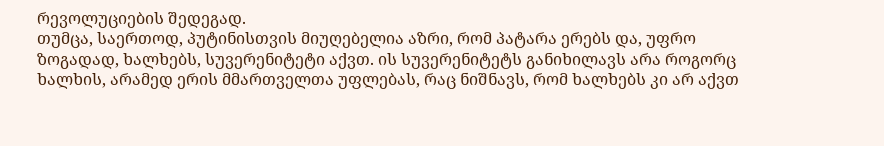რევოლუციების შედეგად.
თუმცა, საერთოდ, პუტინისთვის მიუღებელია აზრი, რომ პატარა ერებს და, უფრო ზოგადად, ხალხებს, სუვერენიტეტი აქვთ. ის სუვერენიტეტს განიხილავს არა როგორც ხალხის, არამედ ერის მმართველთა უფლებას, რაც ნიშნავს, რომ ხალხებს კი არ აქვთ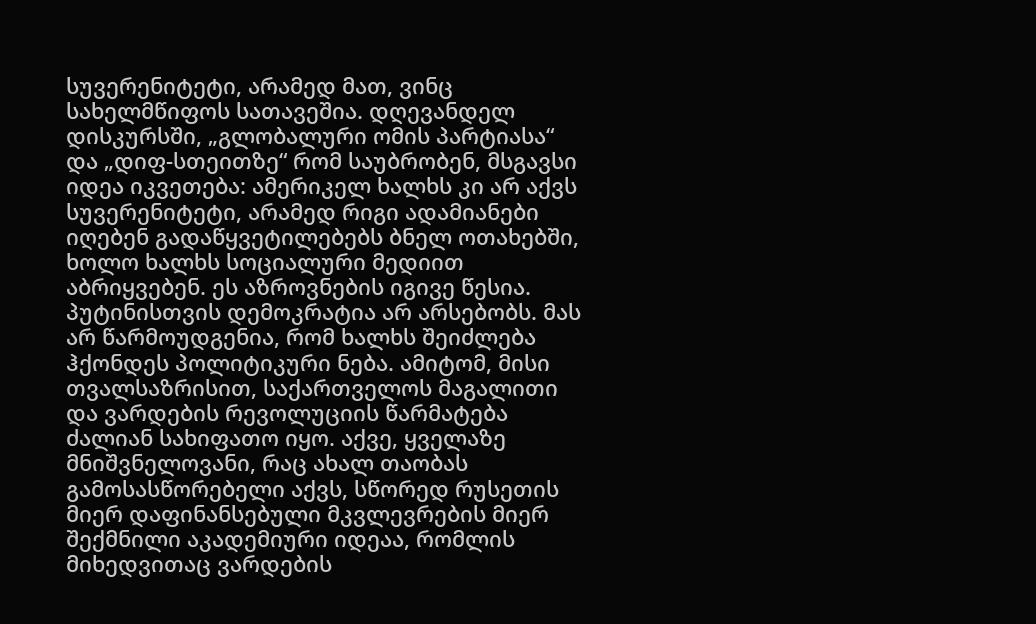სუვერენიტეტი, არამედ მათ, ვინც სახელმწიფოს სათავეშია. დღევანდელ დისკურსში, „გლობალური ომის პარტიასა“ და „დიფ-სთეითზე“ რომ საუბრობენ, მსგავსი იდეა იკვეთება: ამერიკელ ხალხს კი არ აქვს სუვერენიტეტი, არამედ რიგი ადამიანები იღებენ გადაწყვეტილებებს ბნელ ოთახებში, ხოლო ხალხს სოციალური მედიით აბრიყვებენ. ეს აზროვნების იგივე წესია.
პუტინისთვის დემოკრატია არ არსებობს. მას არ წარმოუდგენია, რომ ხალხს შეიძლება ჰქონდეს პოლიტიკური ნება. ამიტომ, მისი თვალსაზრისით, საქართველოს მაგალითი და ვარდების რევოლუციის წარმატება ძალიან სახიფათო იყო. აქვე, ყველაზე მნიშვნელოვანი, რაც ახალ თაობას გამოსასწორებელი აქვს, სწორედ რუსეთის მიერ დაფინანსებული მკვლევრების მიერ შექმნილი აკადემიური იდეაა, რომლის მიხედვითაც ვარდების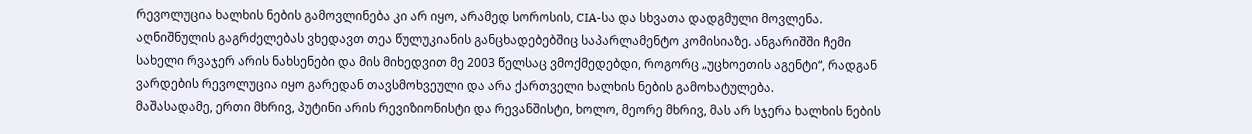რევოლუცია ხალხის ნების გამოვლინება კი არ იყო, არამედ სოროსის, CIA-სა და სხვათა დადგმული მოვლენა. აღნიშნულის გაგრძელებას ვხედავთ თეა წულუკიანის განცხადებებშიც საპარლამენტო კომისიაზე. ანგარიშში ჩემი სახელი რვაჯერ არის ნახსენები და მის მიხედვით მე 2003 წელსაც ვმოქმედებდი, როგორც „უცხოეთის აგენტი“, რადგან ვარდების რევოლუცია იყო გარედან თავსმოხვეული და არა ქართველი ხალხის ნების გამოხატულება.
მაშასადამე, ერთი მხრივ, პუტინი არის რევიზიონისტი და რევანშისტი, ხოლო, მეორე მხრივ, მას არ სჯერა ხალხის ნების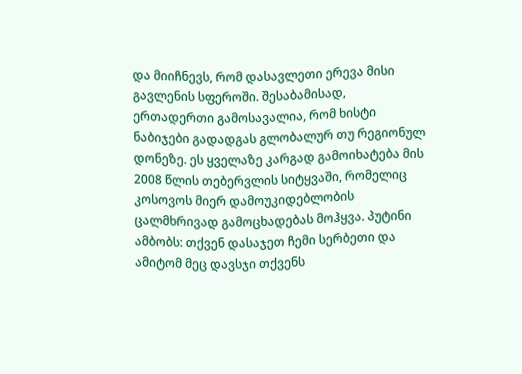და მიიჩნევს, რომ დასავლეთი ერევა მისი გავლენის სფეროში. შესაბამისად, ერთადერთი გამოსავალია, რომ ხისტი ნაბიჯები გადადგას გლობალურ თუ რეგიონულ დონეზე. ეს ყველაზე კარგად გამოიხატება მის 2008 წლის თებერვლის სიტყვაში, რომელიც კოსოვოს მიერ დამოუკიდებლობის ცალმხრივად გამოცხადებას მოჰყვა. პუტინი ამბობს: თქვენ დასაჯეთ ჩემი სერბეთი და ამიტომ მეც დავსჯი თქვენს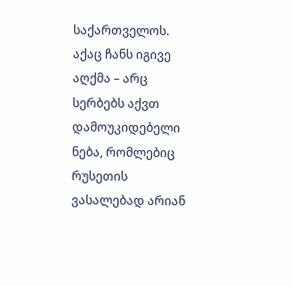საქართველოს. აქაც ჩანს იგივე აღქმა – არც სერბებს აქვთ დამოუკიდებელი ნება, რომლებიც რუსეთის ვასალებად არიან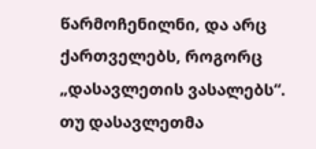წარმოჩენილნი, და არც ქართველებს, როგორც „დასავლეთის ვასალებს“. თუ დასავლეთმა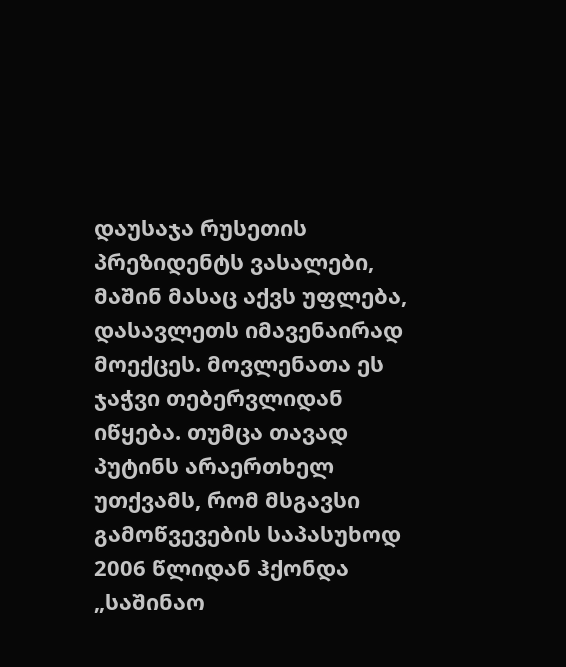დაუსაჯა რუსეთის პრეზიდენტს ვასალები, მაშინ მასაც აქვს უფლება, დასავლეთს იმავენაირად მოექცეს. მოვლენათა ეს ჯაჭვი თებერვლიდან იწყება. თუმცა თავად პუტინს არაერთხელ უთქვამს, რომ მსგავსი გამოწვევების საპასუხოდ 2006 წლიდან ჰქონდა „საშინაო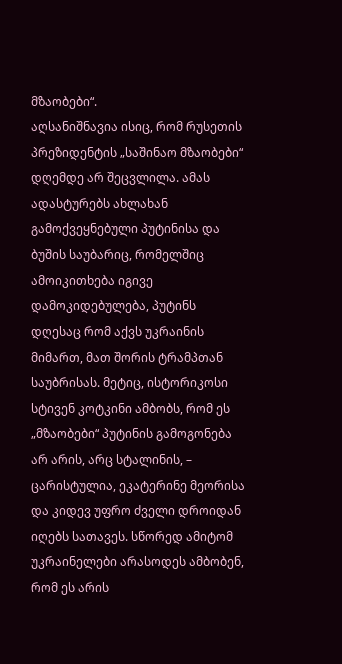მზაობები“.
აღსანიშნავია ისიც, რომ რუსეთის პრეზიდენტის „საშინაო მზაობები“ დღემდე არ შეცვლილა. ამას ადასტურებს ახლახან გამოქვეყნებული პუტინისა და ბუშის საუბარიც, რომელშიც ამოიკითხება იგივე დამოკიდებულება, პუტინს დღესაც რომ აქვს უკრაინის მიმართ, მათ შორის ტრამპთან საუბრისას. მეტიც, ისტორიკოსი სტივენ კოტკინი ამბობს, რომ ეს „მზაობები“ პუტინის გამოგონება არ არის, არც სტალინის, – ცარისტულია, ეკატერინე მეორისა და კიდევ უფრო ძველი დროიდან იღებს სათავეს. სწორედ ამიტომ უკრაინელები არასოდეს ამბობენ, რომ ეს არის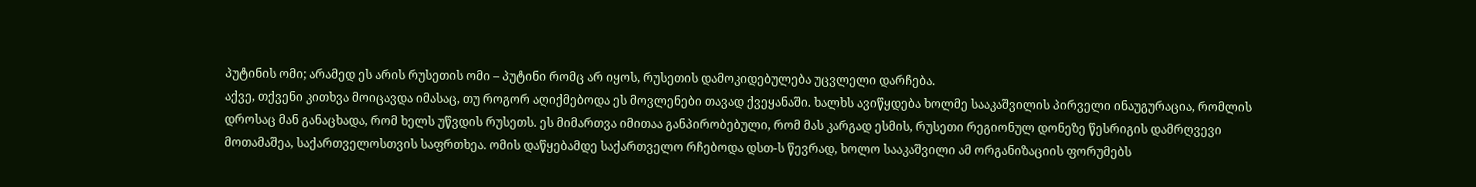პუტინის ომი; არამედ ეს არის რუსეთის ომი – პუტინი რომც არ იყოს, რუსეთის დამოკიდებულება უცვლელი დარჩება.
აქვე, თქვენი კითხვა მოიცავდა იმასაც, თუ როგორ აღიქმებოდა ეს მოვლენები თავად ქვეყანაში. ხალხს ავიწყდება ხოლმე სააკაშვილის პირველი ინაუგურაცია, რომლის დროსაც მან განაცხადა, რომ ხელს უწვდის რუსეთს. ეს მიმართვა იმითაა განპირობებული, რომ მას კარგად ესმის, რუსეთი რეგიონულ დონეზე წესრიგის დამრღვევი მოთამაშეა, საქართველოსთვის საფრთხეა. ომის დაწყებამდე საქართველო რჩებოდა დსთ-ს წევრად, ხოლო სააკაშვილი ამ ორგანიზაციის ფორუმებს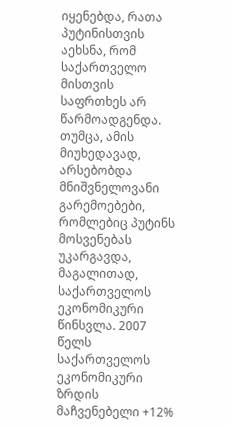იყენებდა, რათა პუტინისთვის აეხსნა, რომ საქართველო მისთვის საფრთხეს არ წარმოადგენდა. თუმცა, ამის მიუხედავად, არსებობდა მნიშვნელოვანი გარემოებები, რომლებიც პუტინს მოსვენებას უკარგავდა, მაგალითად, საქართველოს ეკონომიკური წინსვლა. 2007 წელს საქართველოს ეკონომიკური ზრდის მაჩვენებელი +12%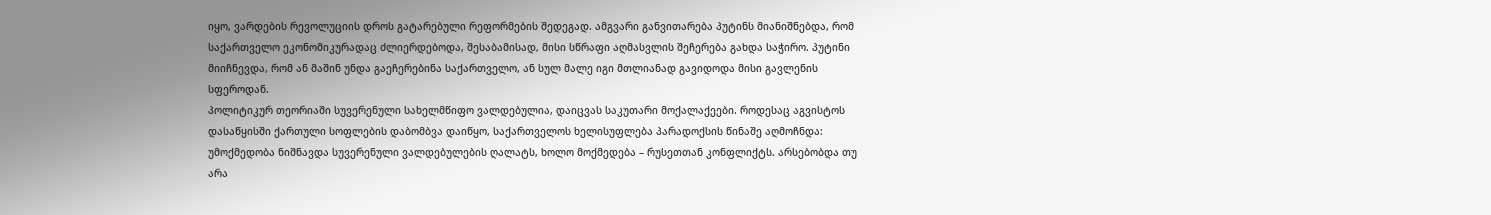იყო, ვარდების რევოლუციის დროს გატარებული რეფორმების შედეგად. ამგვარი განვითარება პუტინს მიანიშნებდა, რომ საქართველო ეკონომიკურადაც ძლიერდებოდა, შესაბამისად, მისი სწრაფი აღმასვლის შეჩერება გახდა საჭირო. პუტინი მიიჩნევდა, რომ ან მაშინ უნდა გაეჩერებინა საქართველო, ან სულ მალე იგი მთლიანად გავიდოდა მისი გავლენის სფეროდან.
პოლიტიკურ თეორიაში სუვერენული სახელმწიფო ვალდებულია, დაიცვას საკუთარი მოქალაქეები. როდესაც აგვისტოს დასაწყისში ქართული სოფლების დაბომბვა დაიწყო, საქართველოს ხელისუფლება პარადოქსის წინაშე აღმოჩნდა: უმოქმედობა ნიშნავდა სუვერენული ვალდებულების ღალატს, ხოლო მოქმედება – რუსეთთან კონფლიქტს. არსებობდა თუ არა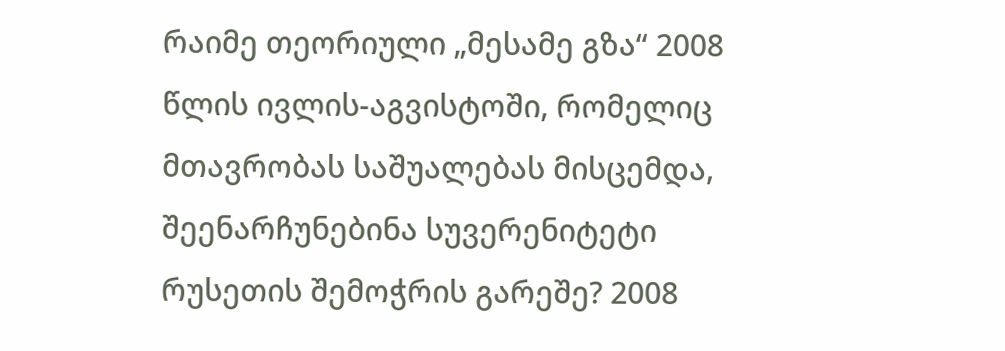რაიმე თეორიული „მესამე გზა“ 2008 წლის ივლის-აგვისტოში, რომელიც მთავრობას საშუალებას მისცემდა, შეენარჩუნებინა სუვერენიტეტი რუსეთის შემოჭრის გარეშე? 2008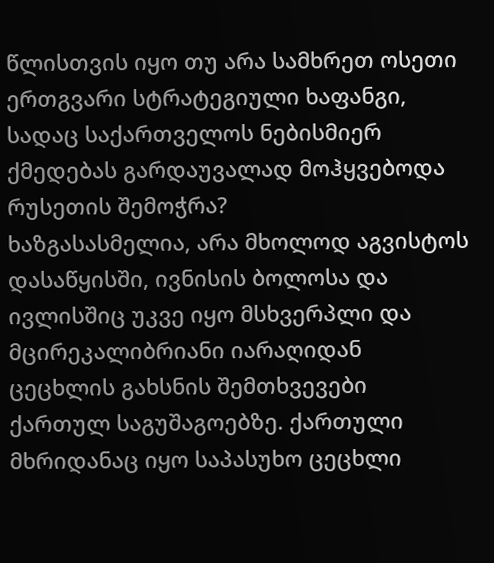წლისთვის იყო თუ არა სამხრეთ ოსეთი ერთგვარი სტრატეგიული ხაფანგი, სადაც საქართველოს ნებისმიერ ქმედებას გარდაუვალად მოჰყვებოდა რუსეთის შემოჭრა?
ხაზგასასმელია, არა მხოლოდ აგვისტოს დასაწყისში, ივნისის ბოლოსა და ივლისშიც უკვე იყო მსხვერპლი და მცირეკალიბრიანი იარაღიდან ცეცხლის გახსნის შემთხვევები ქართულ საგუშაგოებზე. ქართული მხრიდანაც იყო საპასუხო ცეცხლი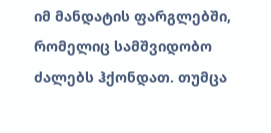იმ მანდატის ფარგლებში, რომელიც სამშვიდობო ძალებს ჰქონდათ. თუმცა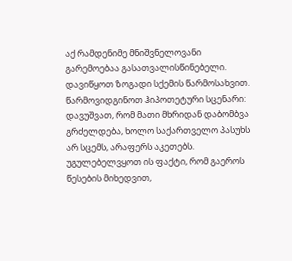აქ რამდენიმე მნიშვნელოვანი გარემოებაა გასათვალისწინებელი.
დავიწყოთ ზოგადი სქემის წარმოსახვით. წარმოვიდგინოთ ჰიპოთეტური სცენარი: დავუშვათ, რომ მათი მხრიდან დაბომბვა გრძელდება, ხოლო საქართველო პასუხს არ სცემს, არაფერს აკეთებს. უგულებელვყოთ ის ფაქტი, რომ გაეროს წესების მიხედვით,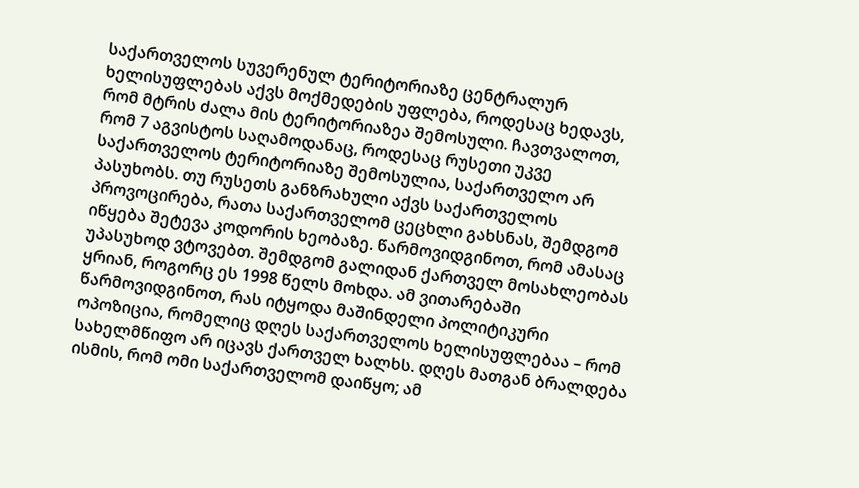საქართველოს სუვერენულ ტერიტორიაზე ცენტრალურ ხელისუფლებას აქვს მოქმედების უფლება, როდესაც ხედავს, რომ მტრის ძალა მის ტერიტორიაზეა შემოსული. ჩავთვალოთ, რომ 7 აგვისტოს საღამოდანაც, როდესაც რუსეთი უკვე საქართველოს ტერიტორიაზე შემოსულია, საქართველო არ პასუხობს. თუ რუსეთს განზრახული აქვს საქართველოს პროვოცირება, რათა საქართველომ ცეცხლი გახსნას, შემდგომ იწყება შეტევა კოდორის ხეობაზე. წარმოვიდგინოთ, რომ ამასაც უპასუხოდ ვტოვებთ. შემდგომ გალიდან ქართველ მოსახლეობას ყრიან, როგორც ეს 1998 წელს მოხდა. ამ ვითარებაში წარმოვიდგინოთ, რას იტყოდა მაშინდელი პოლიტიკური ოპოზიცია, რომელიც დღეს საქართველოს ხელისუფლებაა – რომ სახელმწიფო არ იცავს ქართველ ხალხს. დღეს მათგან ბრალდება ისმის, რომ ომი საქართველომ დაიწყო; ამ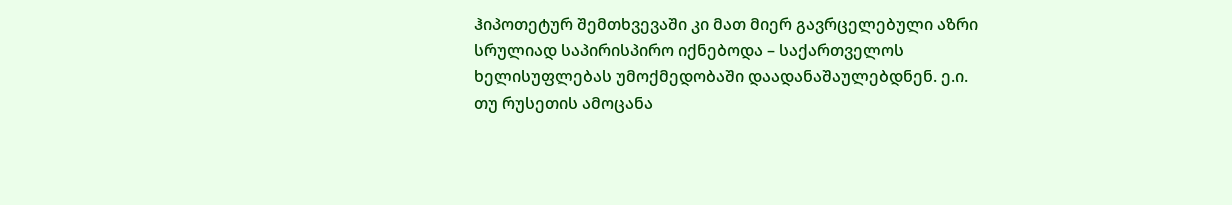ჰიპოთეტურ შემთხვევაში კი მათ მიერ გავრცელებული აზრი სრულიად საპირისპირო იქნებოდა – საქართველოს ხელისუფლებას უმოქმედობაში დაადანაშაულებდნენ. ე.ი. თუ რუსეთის ამოცანა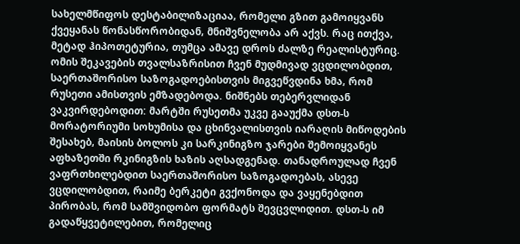სახელმწიფოს დესტაბილიზაციაა, რომელი გზით გამოიყვანს ქვეყანას წონასწორობიდან, მნიშვნელობა არ აქვს. რაც ითქვა, მეტად ჰიპოთეტურია, თუმცა ამავე დროს ძალზე რეალისტურიც.
ომის შეკავების თვალსაზრისით ჩვენ მუდმივად ვცდილობდით, საერთაშორისო საზოგადოებისთვის მიგვეწვდინა ხმა, რომ რუსეთი ამისთვის ემზადებოდა. ნიშნებს თებერვლიდან ვაკვირდებოდით: მარტში რუსეთმა უკვე გააუქმა დსთ-ს მორატორიუმი სოხუმისა და ცხინვალისთვის იარაღის მიწოდების შესახებ, მაისის ბოლოს კი სარკინიგზო ჯარები შემოიყვანეს აფხაზეთში რკინიგზის ხაზის აღსადგენად. თანადროულად ჩვენ ვაფრთხილებდით საერთაშორისო საზოგადოებას, ასევე ვცდილობდით, რაიმე ბერკეტი გვქონოდა და ვაყენებდით პირობას, რომ სამშვიდობო ფორმატს შევცვლიდით. დსთ-ს იმ გადაწყვეტილებით, რომელიც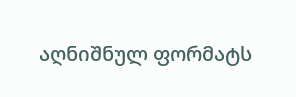აღნიშნულ ფორმატს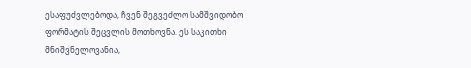ესაფუძვლებოდა, ჩვენ შეგვეძლო სამშვიდობო ფორმატის შეცვლის მოთხოვნა. ეს საკითხი მნიშვნელოვანია,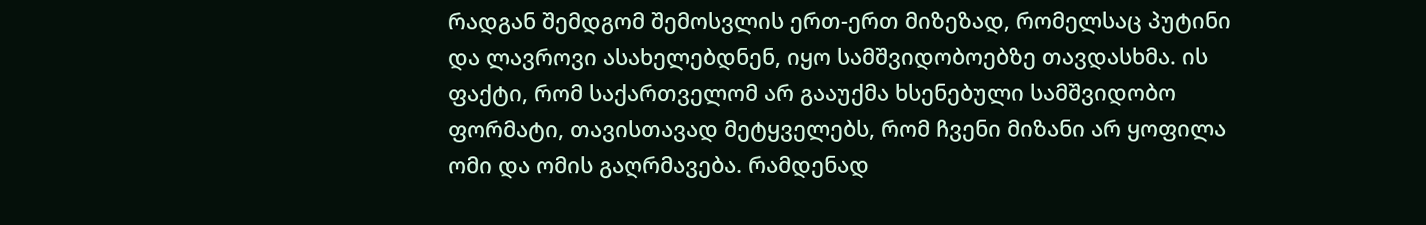რადგან შემდგომ შემოსვლის ერთ-ერთ მიზეზად, რომელსაც პუტინი და ლავროვი ასახელებდნენ, იყო სამშვიდობოებზე თავდასხმა. ის ფაქტი, რომ საქართველომ არ გააუქმა ხსენებული სამშვიდობო ფორმატი, თავისთავად მეტყველებს, რომ ჩვენი მიზანი არ ყოფილა ომი და ომის გაღრმავება. რამდენად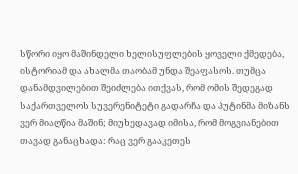სწორი იყო მაშინდელი ხელისუფლების ყოველი ქმედება, ისტორიამ და ახალმა თაობამ უნდა შეაფასოს. თუმცა დანამდვილებით შეიძლება ითქვას, რომ ომის შედეგად საქართველოს სუვერენიტეტი გადარჩა და პუტინმა მიზანს ვერ მიაღწია მაშინ; მიუხედავად იმისა, რომ მოგვიანებით თავად განაცხადა: რაც ვერ გააკეთეს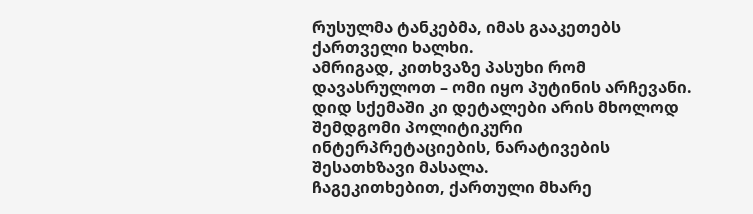რუსულმა ტანკებმა, იმას გააკეთებს ქართველი ხალხი.
ამრიგად, კითხვაზე პასუხი რომ დავასრულოთ – ომი იყო პუტინის არჩევანი. დიდ სქემაში კი დეტალები არის მხოლოდ შემდგომი პოლიტიკური ინტერპრეტაციების, ნარატივების შესათხზავი მასალა.
ჩაგეკითხებით, ქართული მხარე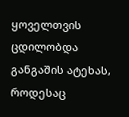ყოველთვის ცდილობდა განგაშის ატეხას, როდესაც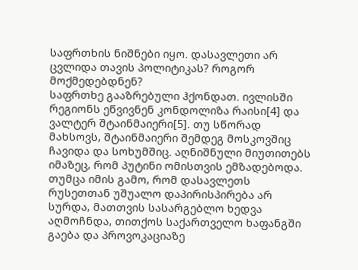საფრთხის ნიშნები იყო. დასავლეთი არ ცვლიდა თავის პოლიტიკას? როგორ მოქმედებდნენ?
საფრთხე გააზრებული ჰქონდათ. ივლისში რეგიონს ეწვივნენ კონდოლიზა რაისი[4] და ვალტერ შტაინმაიერი[5]. თუ სწორად მახსოვს, შტაინმაიერი შემდეგ მოსკოვშიც ჩავიდა და სოხუმშიც. აღნიშნული მიუთითებს იმაზეც, რომ პუტინი ომისთვის ემზადებოდა. თუმცა იმის გამო, რომ დასავლეთს რუსეთთან უშუალო დაპირისპირება არ სურდა, მათთვის სასარგებლო ხედვა აღმოჩნდა, თითქოს საქართველო ხაფანგში გაება და პროვოკაციაზე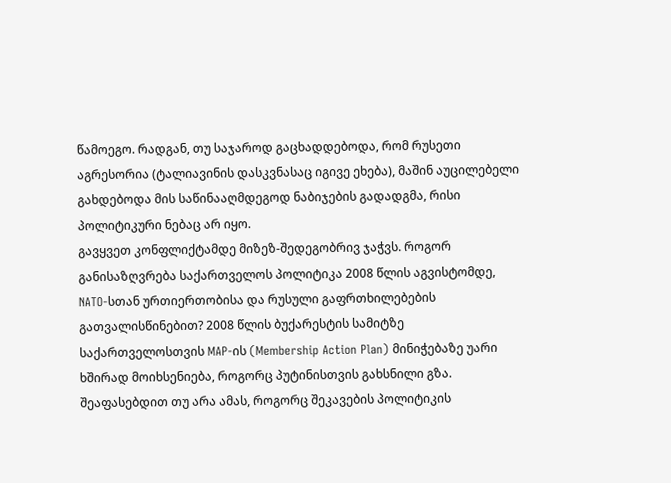წამოეგო. რადგან, თუ საჯაროდ გაცხადდებოდა, რომ რუსეთი აგრესორია (ტალიავინის დასკვნასაც იგივე ეხება), მაშინ აუცილებელი გახდებოდა მის საწინააღმდეგოდ ნაბიჯების გადადგმა, რისი პოლიტიკური ნებაც არ იყო.
გავყვეთ კონფლიქტამდე მიზეზ-შედეგობრივ ჯაჭვს. როგორ განისაზღვრება საქართველოს პოლიტიკა 2008 წლის აგვისტომდე, NATO-სთან ურთიერთობისა და რუსული გაფრთხილებების გათვალისწინებით? 2008 წლის ბუქარესტის სამიტზე საქართველოსთვის MAP-ის (Membership Action Plan) მინიჭებაზე უარი ხშირად მოიხსენიება, როგორც პუტინისთვის გახსნილი გზა. შეაფასებდით თუ არა ამას, როგორც შეკავების პოლიტიკის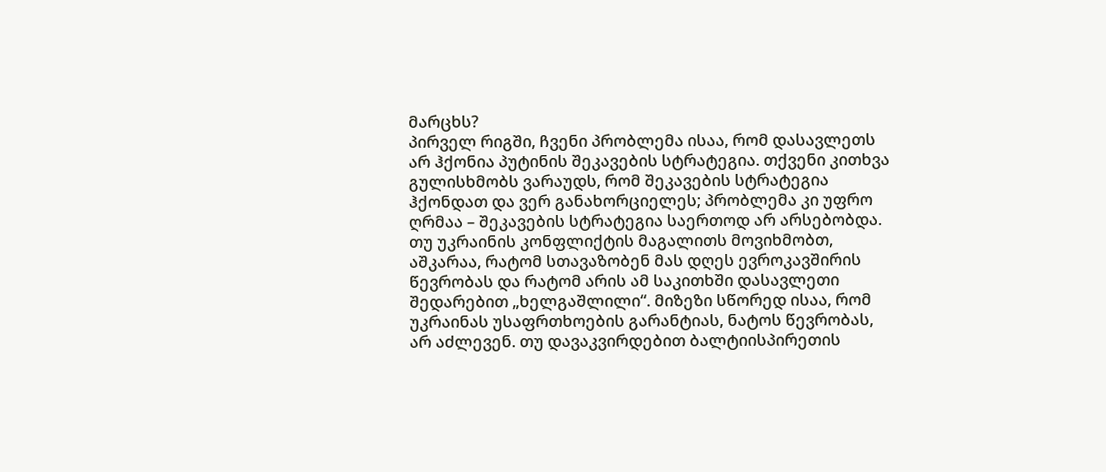მარცხს?
პირველ რიგში, ჩვენი პრობლემა ისაა, რომ დასავლეთს არ ჰქონია პუტინის შეკავების სტრატეგია. თქვენი კითხვა გულისხმობს ვარაუდს, რომ შეკავების სტრატეგია ჰქონდათ და ვერ განახორციელეს; პრობლემა კი უფრო ღრმაა – შეკავების სტრატეგია საერთოდ არ არსებობდა.
თუ უკრაინის კონფლიქტის მაგალითს მოვიხმობთ, აშკარაა, რატომ სთავაზობენ მას დღეს ევროკავშირის წევრობას და რატომ არის ამ საკითხში დასავლეთი შედარებით „ხელგაშლილი“. მიზეზი სწორედ ისაა, რომ უკრაინას უსაფრთხოების გარანტიას, ნატოს წევრობას, არ აძლევენ. თუ დავაკვირდებით ბალტიისპირეთის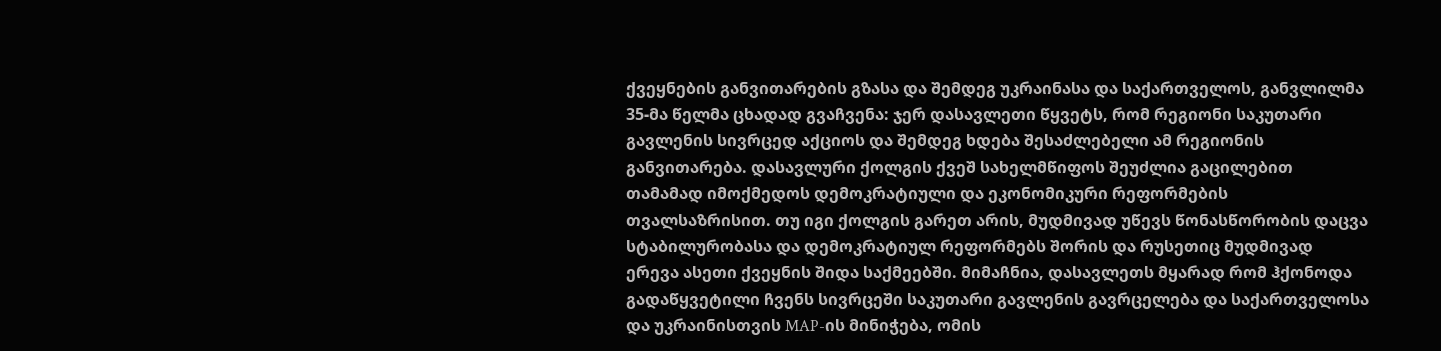ქვეყნების განვითარების გზასა და შემდეგ უკრაინასა და საქართველოს, განვლილმა 35-მა წელმა ცხადად გვაჩვენა: ჯერ დასავლეთი წყვეტს, რომ რეგიონი საკუთარი გავლენის სივრცედ აქციოს და შემდეგ ხდება შესაძლებელი ამ რეგიონის განვითარება. დასავლური ქოლგის ქვეშ სახელმწიფოს შეუძლია გაცილებით თამამად იმოქმედოს დემოკრატიული და ეკონომიკური რეფორმების თვალსაზრისით. თუ იგი ქოლგის გარეთ არის, მუდმივად უწევს წონასწორობის დაცვა სტაბილურობასა და დემოკრატიულ რეფორმებს შორის და რუსეთიც მუდმივად ერევა ასეთი ქვეყნის შიდა საქმეებში. მიმაჩნია, დასავლეთს მყარად რომ ჰქონოდა გადაწყვეტილი ჩვენს სივრცეში საკუთარი გავლენის გავრცელება და საქართველოსა და უკრაინისთვის MAP-ის მინიჭება, ომის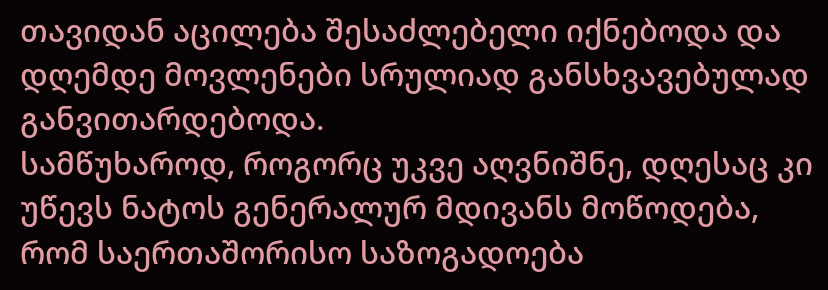თავიდან აცილება შესაძლებელი იქნებოდა და დღემდე მოვლენები სრულიად განსხვავებულად განვითარდებოდა.
სამწუხაროდ, როგორც უკვე აღვნიშნე, დღესაც კი უწევს ნატოს გენერალურ მდივანს მოწოდება, რომ საერთაშორისო საზოგადოება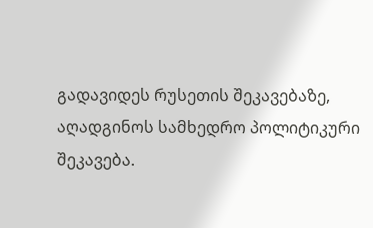გადავიდეს რუსეთის შეკავებაზე, აღადგინოს სამხედრო პოლიტიკური შეკავება.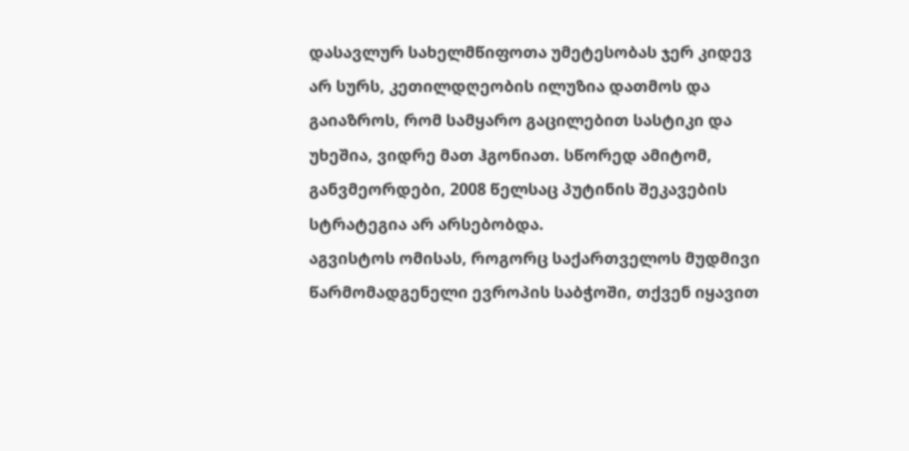დასავლურ სახელმწიფოთა უმეტესობას ჯერ კიდევ არ სურს, კეთილდღეობის ილუზია დათმოს და გაიაზროს, რომ სამყარო გაცილებით სასტიკი და უხეშია, ვიდრე მათ ჰგონიათ. სწორედ ამიტომ, განვმეორდები, 2008 წელსაც პუტინის შეკავების სტრატეგია არ არსებობდა.
აგვისტოს ომისას, როგორც საქართველოს მუდმივი წარმომადგენელი ევროპის საბჭოში, თქვენ იყავით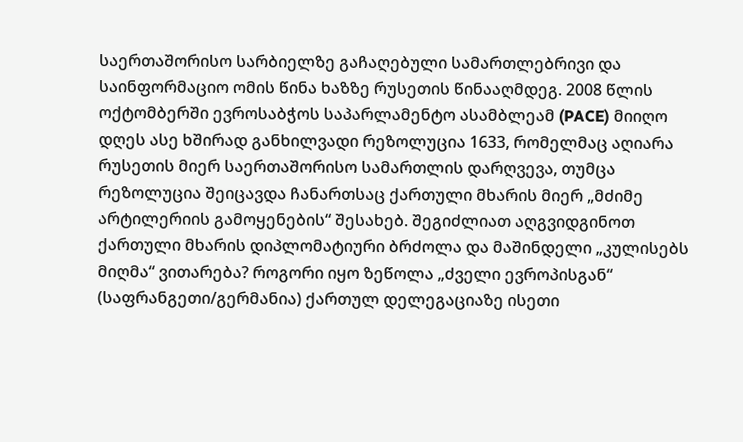საერთაშორისო სარბიელზე გაჩაღებული სამართლებრივი და საინფორმაციო ომის წინა ხაზზე რუსეთის წინააღმდეგ. 2008 წლის ოქტომბერში ევროსაბჭოს საპარლამენტო ასამბლეამ (PACE) მიიღო დღეს ასე ხშირად განხილვადი რეზოლუცია 1633, რომელმაც აღიარა რუსეთის მიერ საერთაშორისო სამართლის დარღვევა, თუმცა რეზოლუცია შეიცავდა ჩანართსაც ქართული მხარის მიერ „მძიმე არტილერიის გამოყენების“ შესახებ. შეგიძლიათ აღგვიდგინოთ ქართული მხარის დიპლომატიური ბრძოლა და მაშინდელი „კულისებს მიღმა“ ვითარება? როგორი იყო ზეწოლა „ძველი ევროპისგან“ (საფრანგეთი/გერმანია) ქართულ დელეგაციაზე ისეთი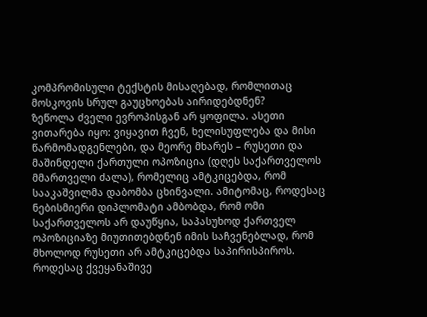კომპრომისული ტექსტის მისაღებად, რომლითაც მოსკოვის სრულ გაუცხოებას აირიდებდნენ?
ზეწოლა ძველი ევროპისგან არ ყოფილა. ასეთი ვითარება იყო: ვიყავით ჩვენ, ხელისუფლება და მისი წარმომადგენლები, და მეორე მხარეს – რუსეთი და მაშინდელი ქართული ოპოზიცია (დღეს საქართველოს მმართველი ძალა), რომელიც ამტკიცებდა, რომ სააკაშვილმა დაბომბა ცხინვალი. ამიტომაც, როდესაც ნებისმიერი დიპლომატი ამბობდა, რომ ომი საქართველოს არ დაუწყია, საპასუხოდ ქართველ ოპოზიციაზე მიუთითებდნენ იმის საჩვენებლად, რომ მხოლოდ რუსეთი არ ამტკიცებდა საპირისპიროს. როდესაც ქვეყანაშივე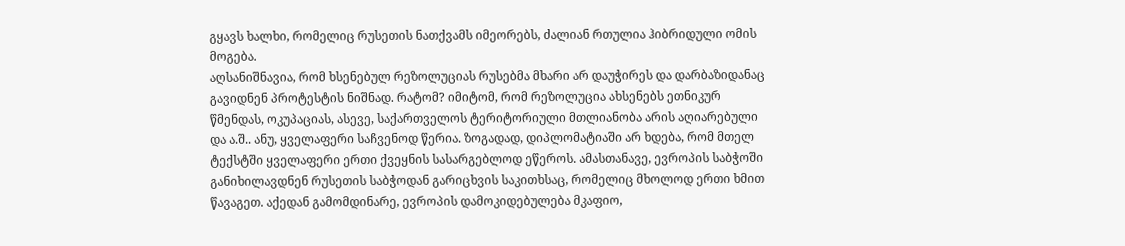გყავს ხალხი, რომელიც რუსეთის ნათქვამს იმეორებს, ძალიან რთულია ჰიბრიდული ომის მოგება.
აღსანიშნავია, რომ ხსენებულ რეზოლუციას რუსებმა მხარი არ დაუჭირეს და დარბაზიდანაც გავიდნენ პროტესტის ნიშნად. რატომ? იმიტომ, რომ რეზოლუცია ახსენებს ეთნიკურ წმენდას, ოკუპაციას, ასევე, საქართველოს ტერიტორიული მთლიანობა არის აღიარებული და ა.შ.. ანუ, ყველაფერი საჩვენოდ წერია. ზოგადად, დიპლომატიაში არ ხდება, რომ მთელ ტექსტში ყველაფერი ერთი ქვეყნის სასარგებლოდ ეწეროს. ამასთანავე, ევროპის საბჭოში განიხილავდნენ რუსეთის საბჭოდან გარიცხვის საკითხსაც, რომელიც მხოლოდ ერთი ხმით წავაგეთ. აქედან გამომდინარე, ევროპის დამოკიდებულება მკაფიო,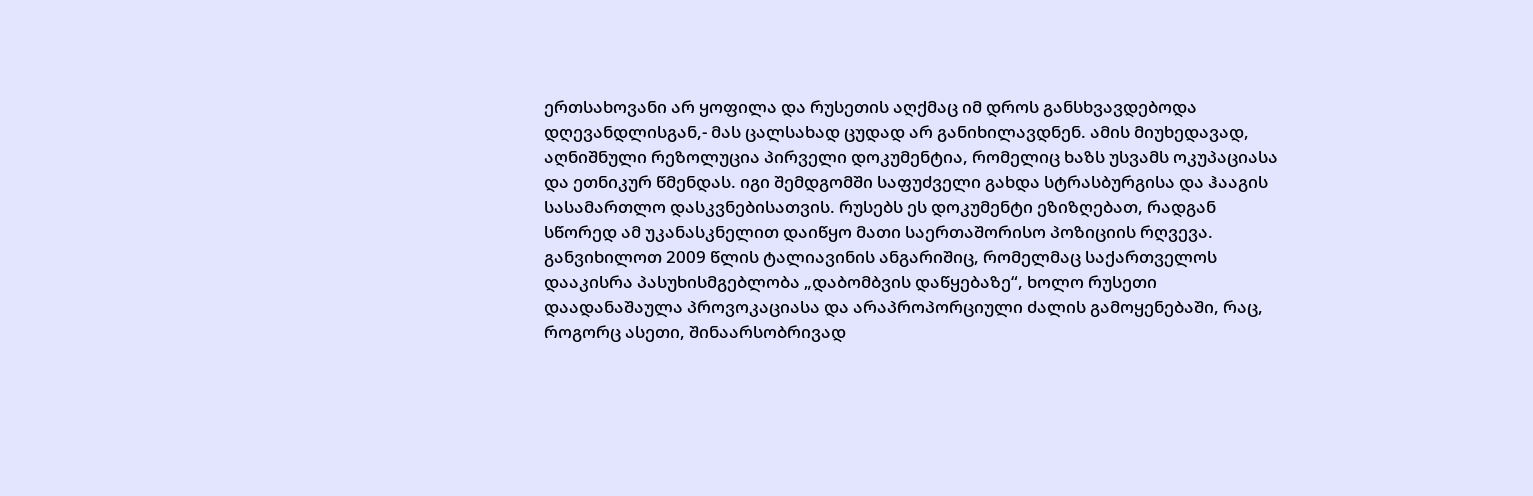ერთსახოვანი არ ყოფილა და რუსეთის აღქმაც იმ დროს განსხვავდებოდა დღევანდლისგან,- მას ცალსახად ცუდად არ განიხილავდნენ. ამის მიუხედავად, აღნიშნული რეზოლუცია პირველი დოკუმენტია, რომელიც ხაზს უსვამს ოკუპაციასა და ეთნიკურ წმენდას. იგი შემდგომში საფუძველი გახდა სტრასბურგისა და ჰააგის სასამართლო დასკვნებისათვის. რუსებს ეს დოკუმენტი ეზიზღებათ, რადგან სწორედ ამ უკანასკნელით დაიწყო მათი საერთაშორისო პოზიციის რღვევა.
განვიხილოთ 2009 წლის ტალიავინის ანგარიშიც, რომელმაც საქართველოს დააკისრა პასუხისმგებლობა „დაბომბვის დაწყებაზე“, ხოლო რუსეთი დაადანაშაულა პროვოკაციასა და არაპროპორციული ძალის გამოყენებაში, რაც, როგორც ასეთი, შინაარსობრივად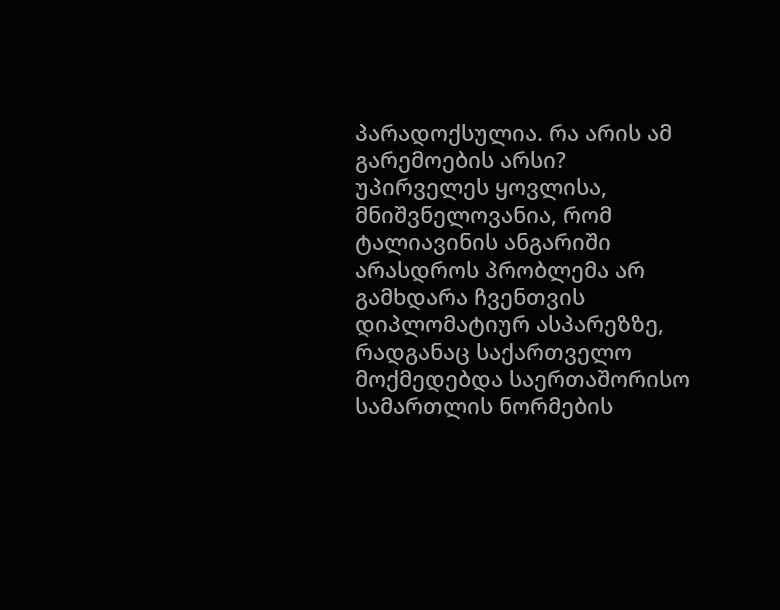პარადოქსულია. რა არის ამ გარემოების არსი?
უპირველეს ყოვლისა, მნიშვნელოვანია, რომ ტალიავინის ანგარიში არასდროს პრობლემა არ გამხდარა ჩვენთვის დიპლომატიურ ასპარეზზე, რადგანაც საქართველო მოქმედებდა საერთაშორისო სამართლის ნორმების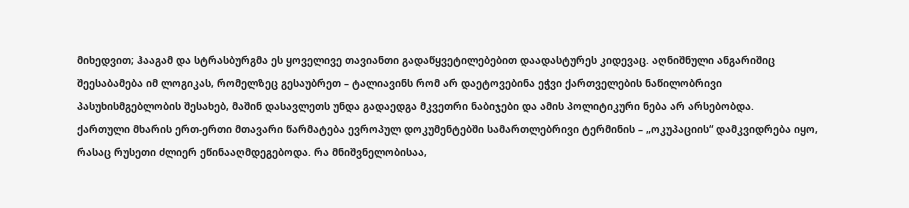მიხედვით; ჰააგამ და სტრასბურგმა ეს ყოველივე თავიანთი გადაწყვეტილებებით დაადასტურეს კიდევაც. აღნიშნული ანგარიშიც შეესაბამება იმ ლოგიკას, რომელზეც გესაუბრეთ – ტალიავინს რომ არ დაეტოვებინა ეჭვი ქართველების ნაწილობრივი პასუხისმგებლობის შესახებ, მაშინ დასავლეთს უნდა გადაედგა მკვეთრი ნაბიჯები და ამის პოლიტიკური ნება არ არსებობდა.
ქართული მხარის ერთ-ერთი მთავარი წარმატება ევროპულ დოკუმენტებში სამართლებრივი ტერმინის – „ოკუპაციის“ დამკვიდრება იყო, რასაც რუსეთი ძლიერ ეწინააღმდეგებოდა. რა მნიშვნელობისაა,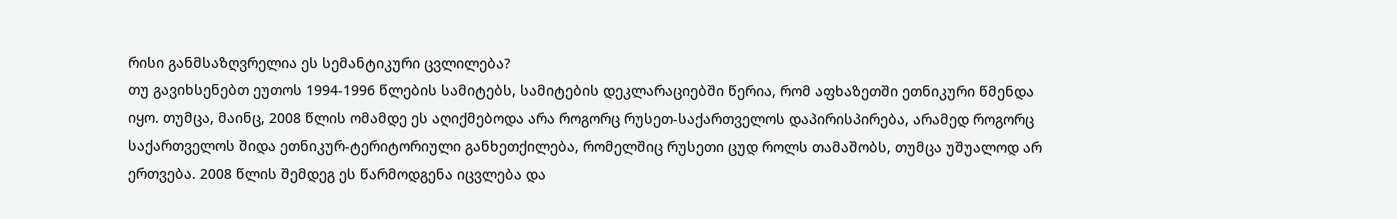რისი განმსაზღვრელია ეს სემანტიკური ცვლილება?
თუ გავიხსენებთ ეუთოს 1994-1996 წლების სამიტებს, სამიტების დეკლარაციებში წერია, რომ აფხაზეთში ეთნიკური წმენდა იყო. თუმცა, მაინც, 2008 წლის ომამდე ეს აღიქმებოდა არა როგორც რუსეთ-საქართველოს დაპირისპირება, არამედ როგორც საქართველოს შიდა ეთნიკურ-ტერიტორიული განხეთქილება, რომელშიც რუსეთი ცუდ როლს თამაშობს, თუმცა უშუალოდ არ ერთვება. 2008 წლის შემდეგ ეს წარმოდგენა იცვლება და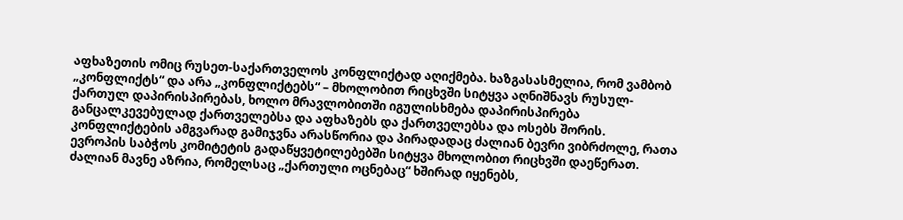აფხაზეთის ომიც რუსეთ-საქართველოს კონფლიქტად აღიქმება. ხაზგასასმელია, რომ ვამბობ „კონფლიქტს“ და არა „კონფლიქტებს“ – მხოლობით რიცხვში სიტყვა აღნიშნავს რუსულ-ქართულ დაპირისპირებას, ხოლო მრავლობითში იგულისხმება დაპირისპირება განცალკევებულად ქართველებსა და აფხაზებს და ქართველებსა და ოსებს შორის. კონფლიქტების ამგვარად გამიჯვნა არასწორია და პირადადაც ძალიან ბევრი ვიბრძოლე, რათა ევროპის საბჭოს კომიტეტის გადაწყვეტილებებში სიტყვა მხოლობით რიცხვში დაეწერათ. ძალიან მავნე აზრია, რომელსაც „ქართული ოცნებაც“ ხშირად იყენებს,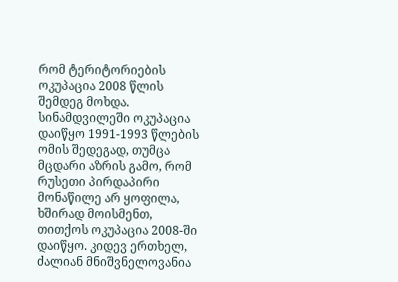რომ ტერიტორიების ოკუპაცია 2008 წლის შემდეგ მოხდა. სინამდვილეში ოკუპაცია დაიწყო 1991-1993 წლების ომის შედეგად, თუმცა მცდარი აზრის გამო, რომ რუსეთი პირდაპირი მონაწილე არ ყოფილა, ხშირად მოისმენთ, თითქოს ოკუპაცია 2008-ში დაიწყო. კიდევ ერთხელ, ძალიან მნიშვნელოვანია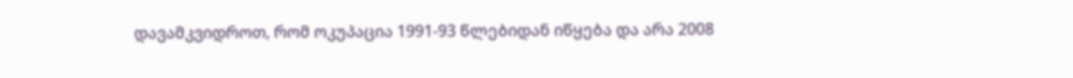დავამკვიდროთ, რომ ოკუპაცია 1991-93 წლებიდან იწყება და არა 2008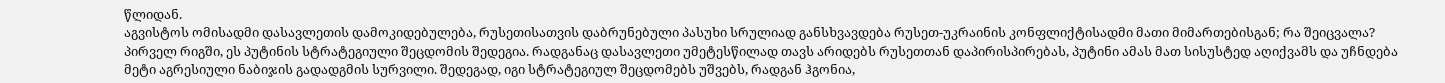წლიდან.
აგვისტოს ომისადმი დასავლეთის დამოკიდებულება, რუსეთისათვის დაბრუნებული პასუხი სრულიად განსხვავდება რუსეთ-უკრაინის კონფლიქტისადმი მათი მიმართებისგან; რა შეიცვალა?
პირველ რიგში, ეს პუტინის სტრატეგიული შეცდომის შედეგია. რადგანაც დასავლეთი უმეტესწილად თავს არიდებს რუსეთთან დაპირისპირებას, პუტინი ამას მათ სისუსტედ აღიქვამს და უჩნდება მეტი აგრესიული ნაბიჯის გადადგმის სურვილი. შედეგად, იგი სტრატეგიულ შეცდომებს უშვებს, რადგან ჰგონია,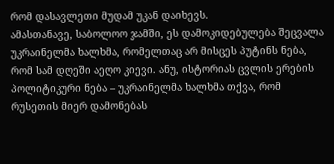რომ დასავლეთი მუდამ უკან დაიხევს.
ამასთანავე, საბოლოო ჯამში, ეს დამოკიდებულება შეცვალა უკრაინელმა ხალხმა, რომელთაც არ მისცეს პუტინს ნება, რომ სამ დღეში აეღო კიევი. ანუ, ისტორიას ცვლის ერების პოლიტიკური ნება – უკრაინელმა ხალხმა თქვა, რომ რუსეთის მიერ დამონებას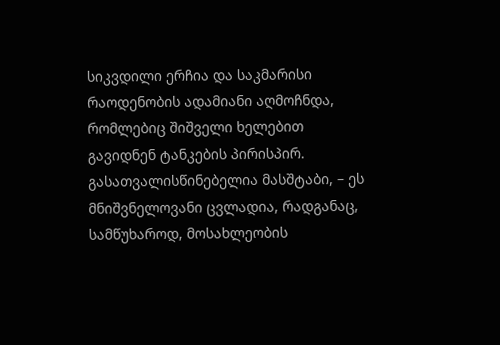სიკვდილი ერჩია და საკმარისი რაოდენობის ადამიანი აღმოჩნდა, რომლებიც შიშველი ხელებით გავიდნენ ტანკების პირისპირ. გასათვალისწინებელია მასშტაბი, – ეს მნიშვნელოვანი ცვლადია, რადგანაც, სამწუხაროდ, მოსახლეობის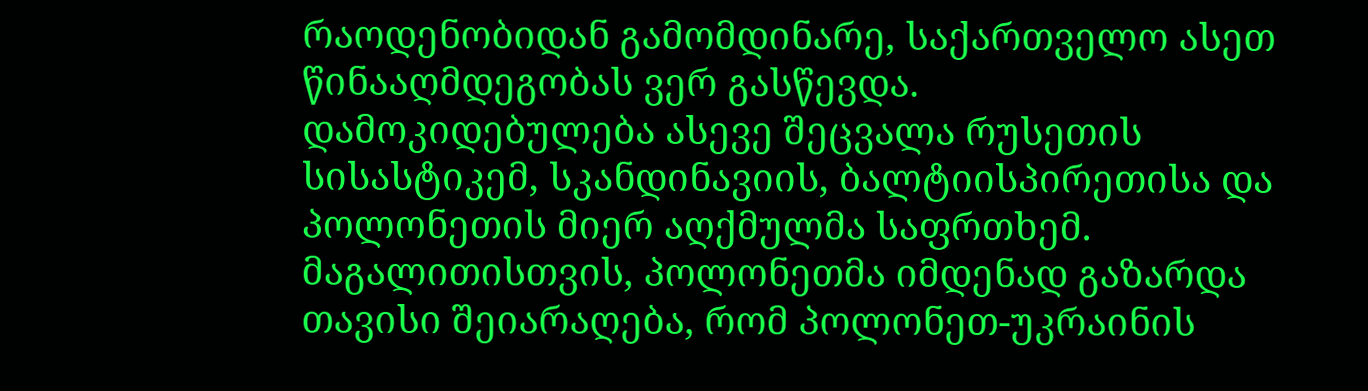რაოდენობიდან გამომდინარე, საქართველო ასეთ წინააღმდეგობას ვერ გასწევდა.
დამოკიდებულება ასევე შეცვალა რუსეთის სისასტიკემ, სკანდინავიის, ბალტიისპირეთისა და პოლონეთის მიერ აღქმულმა საფრთხემ. მაგალითისთვის, პოლონეთმა იმდენად გაზარდა თავისი შეიარაღება, რომ პოლონეთ-უკრაინის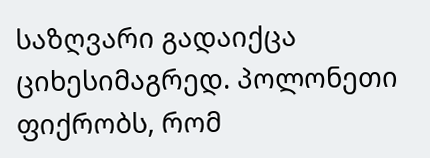საზღვარი გადაიქცა ციხესიმაგრედ. პოლონეთი ფიქრობს, რომ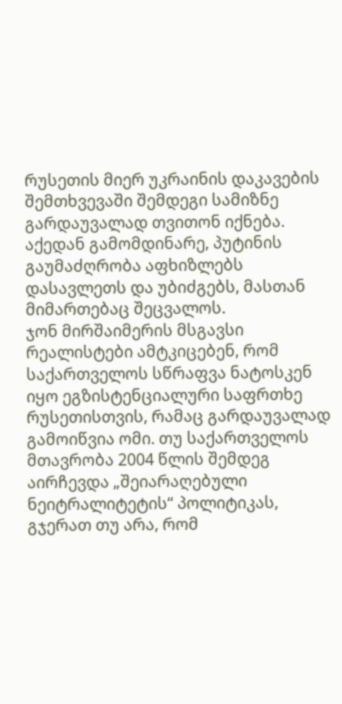რუსეთის მიერ უკრაინის დაკავების შემთხვევაში შემდეგი სამიზნე გარდაუვალად თვითონ იქნება.
აქედან გამომდინარე, პუტინის გაუმაძღრობა აფხიზლებს დასავლეთს და უბიძგებს, მასთან მიმართებაც შეცვალოს.
ჯონ მირშაიმერის მსგავსი რეალისტები ამტკიცებენ, რომ საქართველოს სწრაფვა ნატოსკენ იყო ეგზისტენციალური საფრთხე რუსეთისთვის, რამაც გარდაუვალად გამოიწვია ომი. თუ საქართველოს მთავრობა 2004 წლის შემდეგ აირჩევდა „შეიარაღებული ნეიტრალიტეტის“ პოლიტიკას, გჯერათ თუ არა, რომ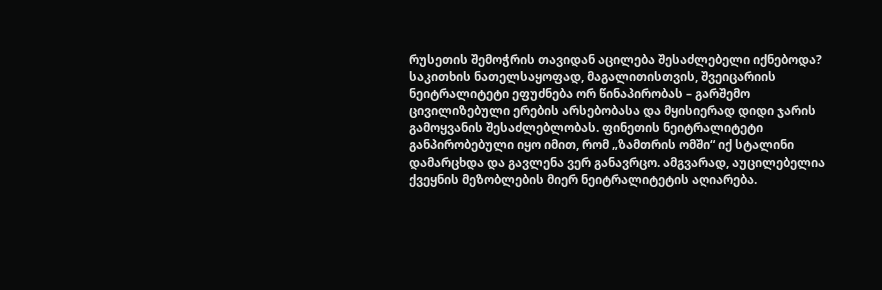რუსეთის შემოჭრის თავიდან აცილება შესაძლებელი იქნებოდა?
საკითხის ნათელსაყოფად, მაგალითისთვის, შვეიცარიის ნეიტრალიტეტი ეფუძნება ორ წინაპირობას – გარშემო ცივილიზებული ერების არსებობასა და მყისიერად დიდი ჯარის გამოყვანის შესაძლებლობას. ფინეთის ნეიტრალიტეტი განპირობებული იყო იმით, რომ „ზამთრის ომში“ იქ სტალინი დამარცხდა და გავლენა ვერ განავრცო. ამგვარად, აუცილებელია ქვეყნის მეზობლების მიერ ნეიტრალიტეტის აღიარება.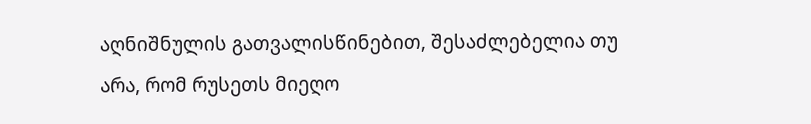აღნიშნულის გათვალისწინებით, შესაძლებელია თუ არა, რომ რუსეთს მიეღო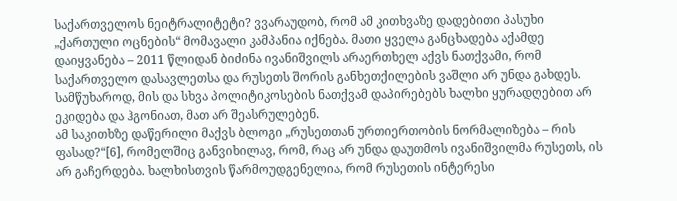საქართველოს ნეიტრალიტეტი? ვვარაუდობ, რომ ამ კითხვაზე დადებითი პასუხი „ქართული ოცნების“ მომავალი კამპანია იქნება. მათი ყველა განცხადება აქამდე დაიყვანება – 2011 წლიდან ბიძინა ივანიშვილს არაერთხელ აქვს ნათქვამი, რომ საქართველო დასავლეთსა და რუსეთს შორის განხეთქილების ვაშლი არ უნდა გახდეს. სამწუხაროდ, მის და სხვა პოლიტიკოსების ნათქვამ დაპირებებს ხალხი ყურადღებით არ ეკიდება და ჰგონიათ, მათ არ შეასრულებენ.
ამ საკითხზე დაწერილი მაქვს ბლოგი „რუსეთთან ურთიერთობის ნორმალიზება – რის ფასად?“[6], რომელშიც განვიხილავ, რომ, რაც არ უნდა დაუთმოს ივანიშვილმა რუსეთს, ის არ გაჩერდება. ხალხისთვის წარმოუდგენელია, რომ რუსეთის ინტერესი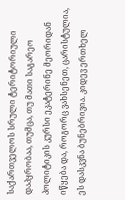საქართველოს სრული ტერიტორიული დაპყრობაა, თუმცა, თუ მათი საგარეო პოლიტიკის კურსი ეკატერინე მეორიდან იწყება და, როგორც ვახსენეთ, ცარისტულია, ეს დასკვნა ბუნებრივია. კიდევ ერთხელ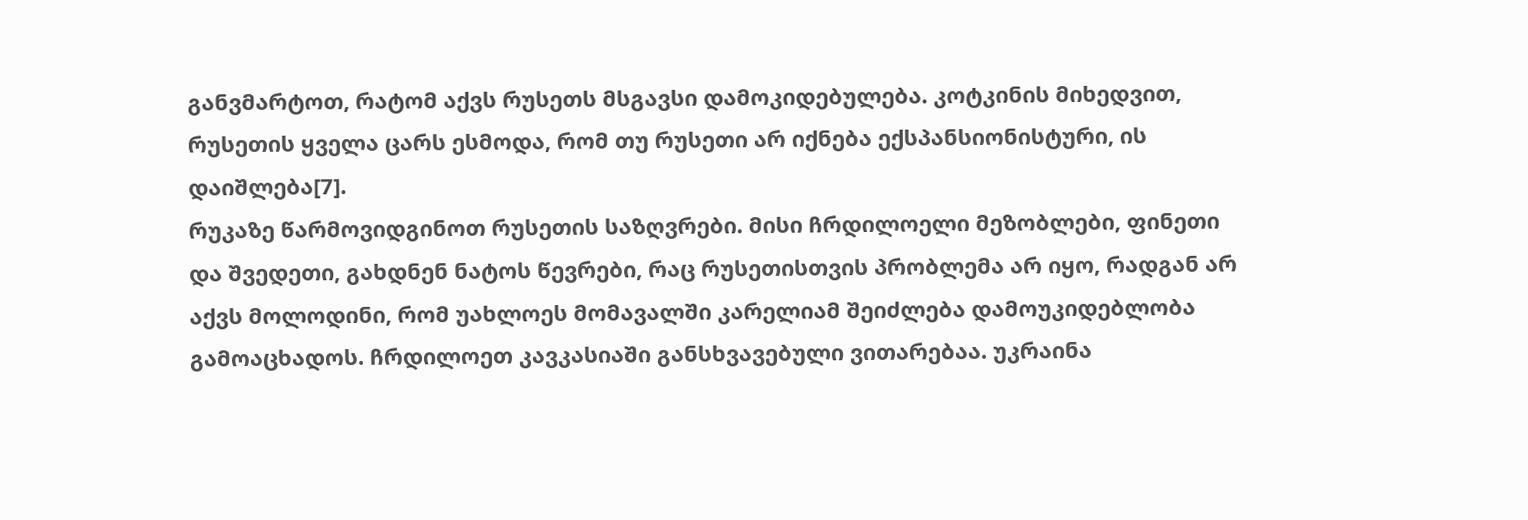განვმარტოთ, რატომ აქვს რუსეთს მსგავსი დამოკიდებულება. კოტკინის მიხედვით, რუსეთის ყველა ცარს ესმოდა, რომ თუ რუსეთი არ იქნება ექსპანსიონისტური, ის დაიშლება[7].
რუკაზე წარმოვიდგინოთ რუსეთის საზღვრები. მისი ჩრდილოელი მეზობლები, ფინეთი და შვედეთი, გახდნენ ნატოს წევრები, რაც რუსეთისთვის პრობლემა არ იყო, რადგან არ აქვს მოლოდინი, რომ უახლოეს მომავალში კარელიამ შეიძლება დამოუკიდებლობა გამოაცხადოს. ჩრდილოეთ კავკასიაში განსხვავებული ვითარებაა. უკრაინა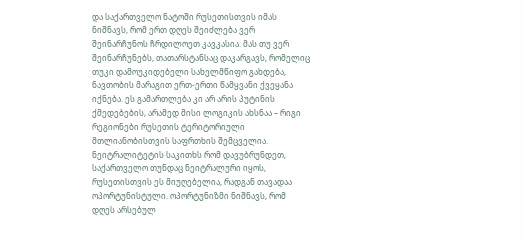და საქართველო ნატოში რუსეთისთვის იმას ნიშნავს, რომ ერთ დღეს შეიძლება ვერ შეინარჩუნოს ჩრდილოეთ კავკასია. მას თუ ვერ შეინარჩუნებს, თათარსტანსაც დაკარგავს, რომელიც თუკი დამოუკიდებელი სახელმწიფო გახდება, ნავთობის მარაგით ერთ-ერთი წამყვანი ქვეყანა იქნება. ეს გამართლება კი არ არის პუტინის ქმედებების, არამედ მისი ლოგიკის ახსნაა – რიგი რეგიონები რუსეთის ტერიტორიული მთლიანობისთვის საფრთხის შემცველია.
ნეიტრალიტეტის საკითხს რომ დავუბრუნდეთ, საქართველო თუნდაც ნეიტრალური იყოს, რუსეთისთვის ეს მიუღებელია, რადგან თავადაა ოპორტუნისტული. ოპორტუნიზმი ნიშნავს, რომ დღეს არსებულ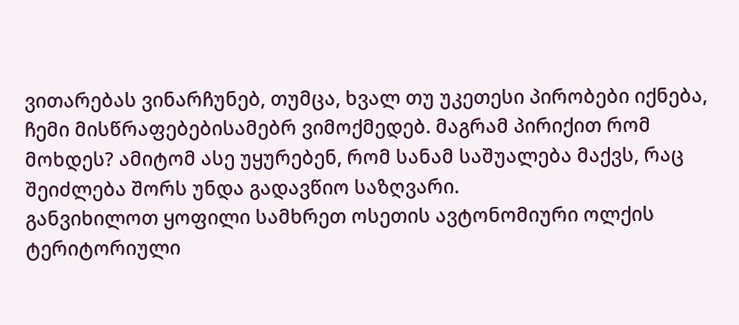ვითარებას ვინარჩუნებ, თუმცა, ხვალ თუ უკეთესი პირობები იქნება, ჩემი მისწრაფებებისამებრ ვიმოქმედებ. მაგრამ პირიქით რომ მოხდეს? ამიტომ ასე უყურებენ, რომ სანამ საშუალება მაქვს, რაც შეიძლება შორს უნდა გადავწიო საზღვარი.
განვიხილოთ ყოფილი სამხრეთ ოსეთის ავტონომიური ოლქის ტერიტორიული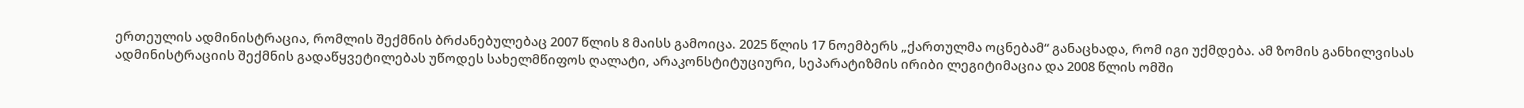ერთეულის ადმინისტრაცია, რომლის შექმნის ბრძანებულებაც 2007 წლის 8 მაისს გამოიცა. 2025 წლის 17 ნოემბერს „ქართულმა ოცნებამ“ განაცხადა, რომ იგი უქმდება. ამ ზომის განხილვისას ადმინისტრაციის შექმნის გადაწყვეტილებას უწოდეს სახელმწიფოს ღალატი, არაკონსტიტუციური, სეპარატიზმის ირიბი ლეგიტიმაცია და 2008 წლის ომში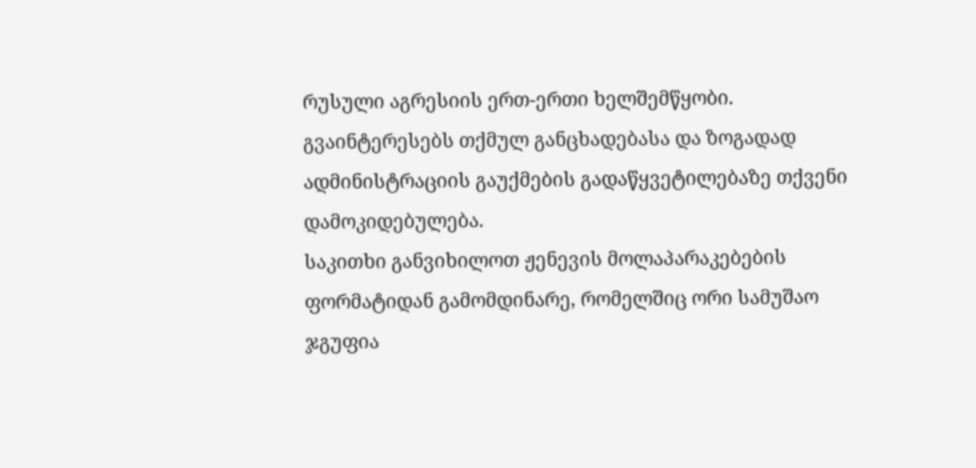რუსული აგრესიის ერთ-ერთი ხელშემწყობი. გვაინტერესებს თქმულ განცხადებასა და ზოგადად ადმინისტრაციის გაუქმების გადაწყვეტილებაზე თქვენი დამოკიდებულება.
საკითხი განვიხილოთ ჟენევის მოლაპარაკებების ფორმატიდან გამომდინარე, რომელშიც ორი სამუშაო ჯგუფია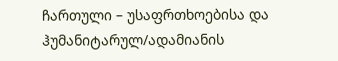ჩართული – უსაფრთხოებისა და ჰუმანიტარულ/ადამიანის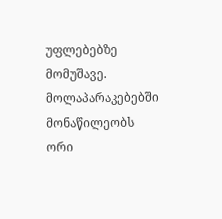უფლებებზე მომუშავე. მოლაპარაკებებში მონაწილეობს ორი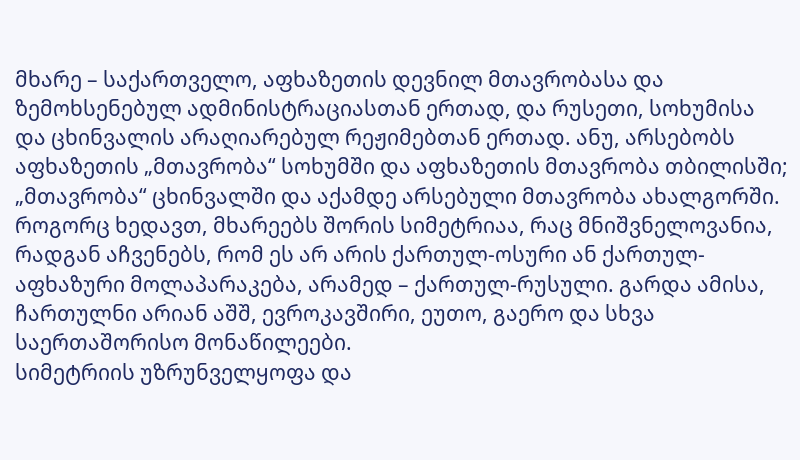მხარე – საქართველო, აფხაზეთის დევნილ მთავრობასა და ზემოხსენებულ ადმინისტრაციასთან ერთად, და რუსეთი, სოხუმისა და ცხინვალის არაღიარებულ რეჟიმებთან ერთად. ანუ, არსებობს აფხაზეთის „მთავრობა“ სოხუმში და აფხაზეთის მთავრობა თბილისში; „მთავრობა“ ცხინვალში და აქამდე არსებული მთავრობა ახალგორში. როგორც ხედავთ, მხარეებს შორის სიმეტრიაა, რაც მნიშვნელოვანია, რადგან აჩვენებს, რომ ეს არ არის ქართულ-ოსური ან ქართულ-აფხაზური მოლაპარაკება, არამედ – ქართულ-რუსული. გარდა ამისა, ჩართულნი არიან აშშ, ევროკავშირი, ეუთო, გაერო და სხვა საერთაშორისო მონაწილეები.
სიმეტრიის უზრუნველყოფა და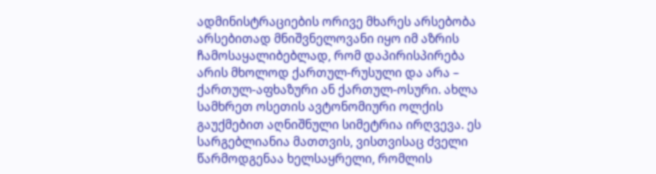ადმინისტრაციების ორივე მხარეს არსებობა არსებითად მნიშვნელოვანი იყო იმ აზრის ჩამოსაყალიბებლად, რომ დაპირისპირება არის მხოლოდ ქართულ-რუსული და არა – ქართულ-აფხაზური ან ქართულ-ოსური. ახლა სამხრეთ ოსეთის ავტონომიური ოლქის გაუქმებით აღნიშნული სიმეტრია ირღვევა. ეს სარგებლიანია მათთვის, ვისთვისაც ძველი წარმოდგენაა ხელსაყრელი, რომლის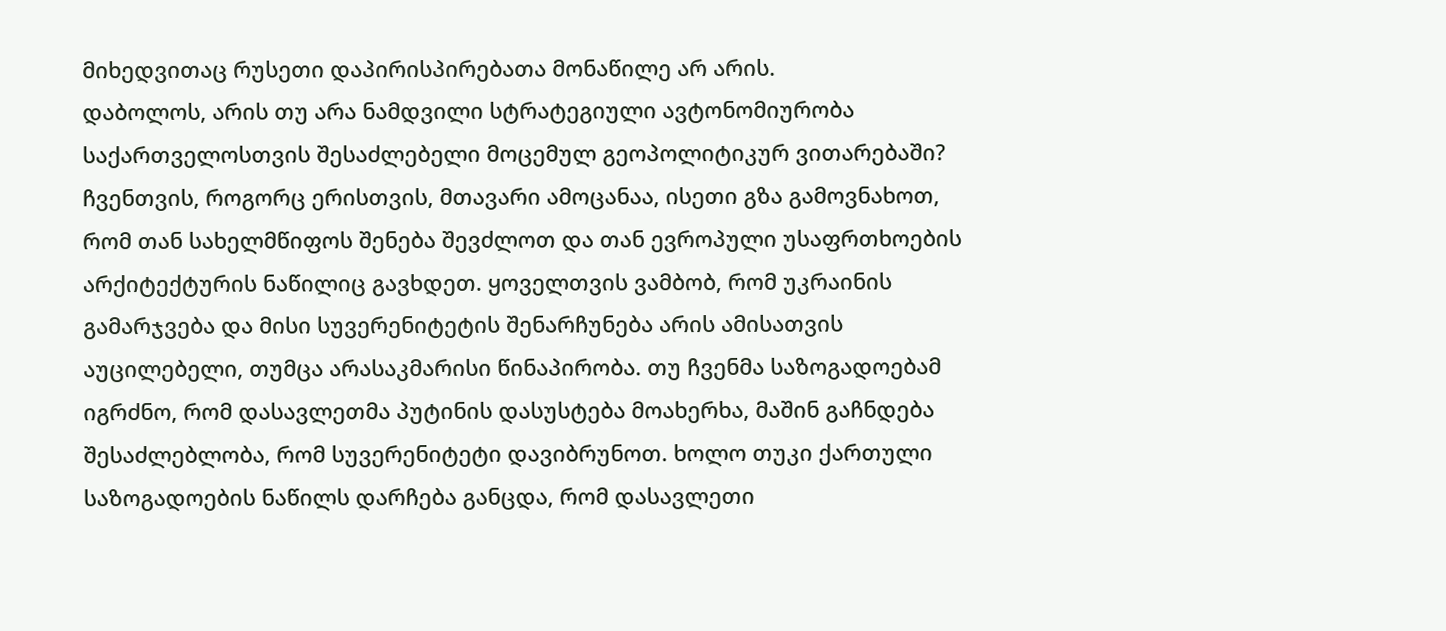მიხედვითაც რუსეთი დაპირისპირებათა მონაწილე არ არის.
დაბოლოს, არის თუ არა ნამდვილი სტრატეგიული ავტონომიურობა საქართველოსთვის შესაძლებელი მოცემულ გეოპოლიტიკურ ვითარებაში?
ჩვენთვის, როგორც ერისთვის, მთავარი ამოცანაა, ისეთი გზა გამოვნახოთ, რომ თან სახელმწიფოს შენება შევძლოთ და თან ევროპული უსაფრთხოების არქიტექტურის ნაწილიც გავხდეთ. ყოველთვის ვამბობ, რომ უკრაინის გამარჯვება და მისი სუვერენიტეტის შენარჩუნება არის ამისათვის აუცილებელი, თუმცა არასაკმარისი წინაპირობა. თუ ჩვენმა საზოგადოებამ იგრძნო, რომ დასავლეთმა პუტინის დასუსტება მოახერხა, მაშინ გაჩნდება შესაძლებლობა, რომ სუვერენიტეტი დავიბრუნოთ. ხოლო თუკი ქართული საზოგადოების ნაწილს დარჩება განცდა, რომ დასავლეთი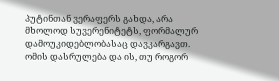პუტინთან ვერაფერს გახდა, არა მხოლოდ სუვერენიტეტს, ფორმალურ დამოუკიდებლობასაც დავკარგავთ. ომის დასრულება და ის, თუ როგორ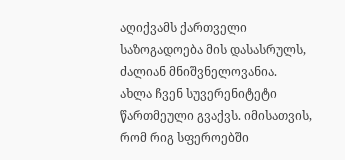აღიქვამს ქართველი საზოგადოება მის დასასრულს, ძალიან მნიშვნელოვანია.
ახლა ჩვენ სუვერენიტეტი წართმეული გვაქვს. იმისათვის, რომ რიგ სფეროებში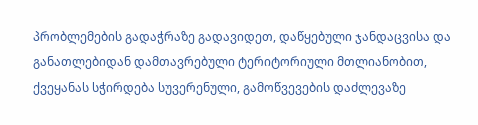პრობლემების გადაჭრაზე გადავიდეთ, დაწყებული ჯანდაცვისა და განათლებიდან დამთავრებული ტერიტორიული მთლიანობით, ქვეყანას სჭირდება სუვერენული, გამოწვევების დაძლევაზე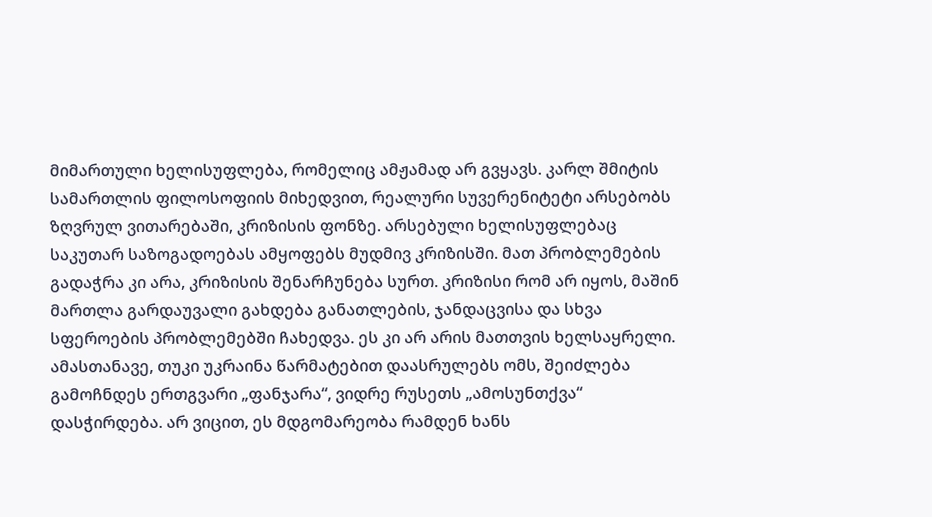მიმართული ხელისუფლება, რომელიც ამჟამად არ გვყავს. კარლ შმიტის სამართლის ფილოსოფიის მიხედვით, რეალური სუვერენიტეტი არსებობს ზღვრულ ვითარებაში, კრიზისის ფონზე. არსებული ხელისუფლებაც საკუთარ საზოგადოებას ამყოფებს მუდმივ კრიზისში. მათ პრობლემების გადაჭრა კი არა, კრიზისის შენარჩუნება სურთ. კრიზისი რომ არ იყოს, მაშინ მართლა გარდაუვალი გახდება განათლების, ჯანდაცვისა და სხვა სფეროების პრობლემებში ჩახედვა. ეს კი არ არის მათთვის ხელსაყრელი.
ამასთანავე, თუკი უკრაინა წარმატებით დაასრულებს ომს, შეიძლება გამოჩნდეს ერთგვარი „ფანჯარა“, ვიდრე რუსეთს „ამოსუნთქვა“ დასჭირდება. არ ვიცით, ეს მდგომარეობა რამდენ ხანს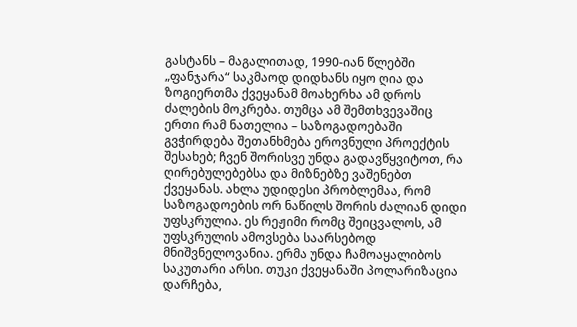გასტანს – მაგალითად, 1990-იან წლებში „ფანჯარა“ საკმაოდ დიდხანს იყო ღია და ზოგიერთმა ქვეყანამ მოახერხა ამ დროს ძალების მოკრება. თუმცა ამ შემთხვევაშიც ერთი რამ ნათელია – საზოგადოებაში გვჭირდება შეთანხმება ეროვნული პროექტის შესახებ; ჩვენ შორისვე უნდა გადავწყვიტოთ, რა ღირებულებებსა და მიზნებზე ვაშენებთ ქვეყანას. ახლა უდიდესი პრობლემაა, რომ საზოგადოების ორ ნაწილს შორის ძალიან დიდი უფსკრულია. ეს რეჟიმი რომც შეიცვალოს, ამ უფსკრულის ამოვსება საარსებოდ მნიშვნელოვანია. ერმა უნდა ჩამოაყალიბოს საკუთარი არსი. თუკი ქვეყანაში პოლარიზაცია დარჩება,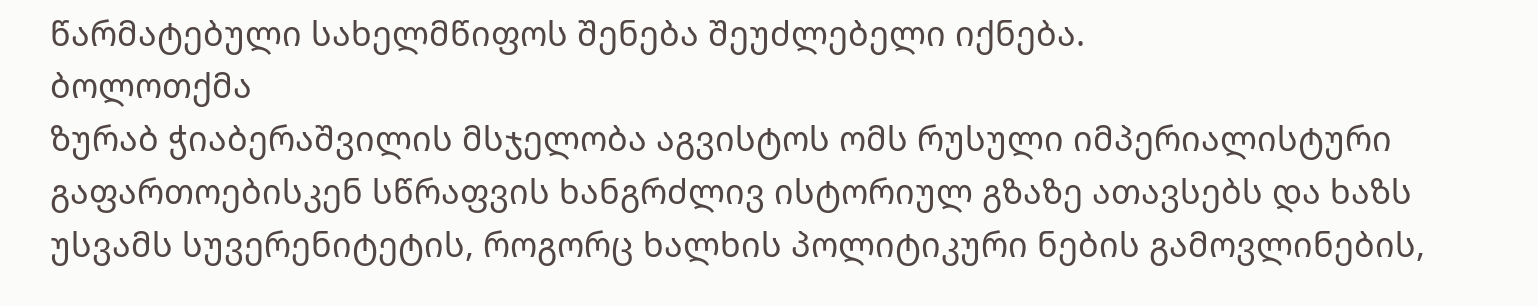წარმატებული სახელმწიფოს შენება შეუძლებელი იქნება.
ბოლოთქმა
ზურაბ ჭიაბერაშვილის მსჯელობა აგვისტოს ომს რუსული იმპერიალისტური გაფართოებისკენ სწრაფვის ხანგრძლივ ისტორიულ გზაზე ათავსებს და ხაზს უსვამს სუვერენიტეტის, როგორც ხალხის პოლიტიკური ნების გამოვლინების,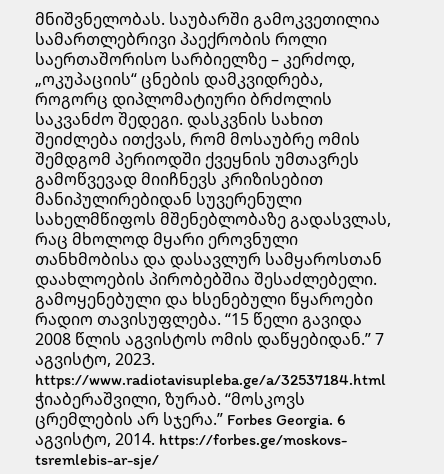მნიშვნელობას. საუბარში გამოკვეთილია სამართლებრივი პაექრობის როლი საერთაშორისო სარბიელზე – კერძოდ, „ოკუპაციის“ ცნების დამკვიდრება, როგორც დიპლომატიური ბრძოლის საკვანძო შედეგი. დასკვნის სახით შეიძლება ითქვას, რომ მოსაუბრე ომის შემდგომ პერიოდში ქვეყნის უმთავრეს გამოწვევად მიიჩნევს კრიზისებით მანიპულირებიდან სუვერენული სახელმწიფოს მშენებლობაზე გადასვლას, რაც მხოლოდ მყარი ეროვნული თანხმობისა და დასავლურ სამყაროსთან დაახლოების პირობებშია შესაძლებელი.
გამოყენებული და ხსენებული წყაროები
რადიო თავისუფლება. “15 წელი გავიდა 2008 წლის აგვისტოს ომის დაწყებიდან.” 7 აგვისტო, 2023. https://www.radiotavisupleba.ge/a/32537184.html
ჭიაბერაშვილი, ზურაბ. “მოსკოვს ცრემლების არ სჯერა.” Forbes Georgia. 6 აგვისტო, 2014. https://forbes.ge/moskovs-tsremlebis-ar-sje/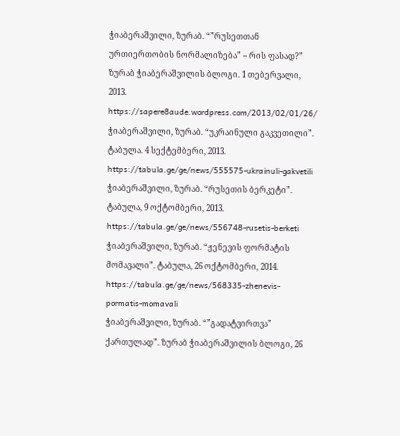ჭიაბერაშვილი, ზურაბ. “”რუსეთთან ურთიერთობის ნორმალიზება” – რის ფასად?” ზურაბ ჭიაბერაშვილის ბლოგი. 1 თებერვალი, 2013. https://sapere8aude.wordpress.com/2013/02/01/26/
ჭიაბერაშვილი, ზურაბ. “უკრაინული გაკვეთილი”. ტაბულა. 4 სექტემბერი, 2013.
https://tabula.ge/ge/news/555575-ukrainuli-gakvetili
ჭიაბერაშვილი, ზურაბ. “რუსეთის ბერკეტი”. ტაბულა, 9 ოქტომბერი, 2013.
https://tabula.ge/ge/news/556748-rusetis-berketi
ჭიაბერაშვილი, ზურაბ. “ჟენევის ფორმატის მომავალი”. ტაბულა, 26 ოქტომბერი, 2014.
https://tabula.ge/ge/news/568335-zhenevis-pormatis-momavali
ჭიაბერაშვილი, ზურაბ. “”გადატვირთვა” ქართულად”. ზურაბ ჭიაბერაშვილის ბლოგი, 26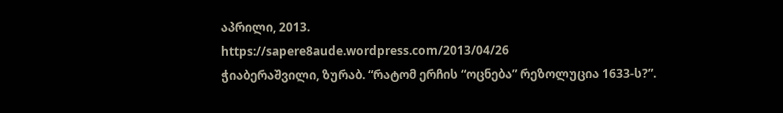აპრილი, 2013.
https://sapere8aude.wordpress.com/2013/04/26
ჭიაბერაშვილი, ზურაბ. “რატომ ერჩის “ოცნება” რეზოლუცია 1633-ს?”.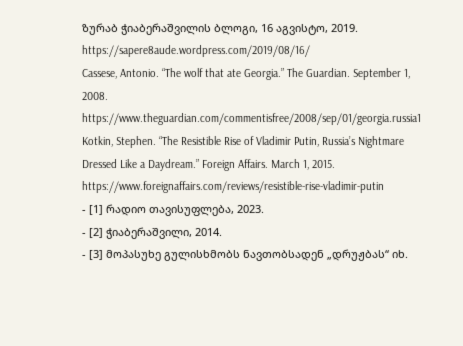ზურაბ ჭიაბერაშვილის ბლოგი, 16 აგვისტო, 2019.
https://sapere8aude.wordpress.com/2019/08/16/
Cassese, Antonio. “The wolf that ate Georgia.” The Guardian. September 1, 2008. https://www.theguardian.com/commentisfree/2008/sep/01/georgia.russia1
Kotkin, Stephen. “The Resistible Rise of Vladimir Putin, Russia’s Nightmare Dressed Like a Daydream.” Foreign Affairs. March 1, 2015. https://www.foreignaffairs.com/reviews/resistible-rise-vladimir-putin
- [1] რადიო თავისუფლება, 2023.
- [2] ჭიაბერაშვილი, 2014.
- [3] მოპასუხე გულისხმობს ნავთობსადენ „დრუჟბას“ იხ.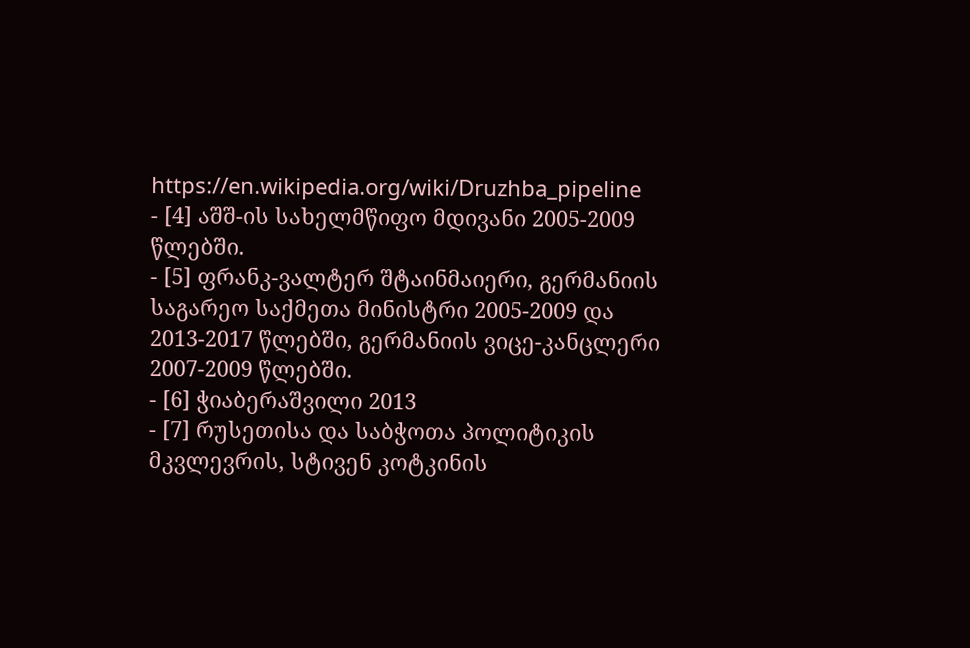https://en.wikipedia.org/wiki/Druzhba_pipeline
- [4] აშშ-ის სახელმწიფო მდივანი 2005-2009 წლებში.
- [5] ფრანკ-ვალტერ შტაინმაიერი, გერმანიის საგარეო საქმეთა მინისტრი 2005-2009 და 2013-2017 წლებში, გერმანიის ვიცე-კანცლერი 2007-2009 წლებში.
- [6] ჭიაბერაშვილი 2013
- [7] რუსეთისა და საბჭოთა პოლიტიკის მკვლევრის, სტივენ კოტკინის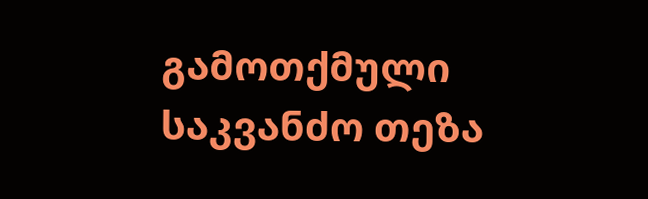გამოთქმული საკვანძო თეზა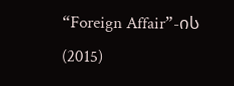“Foreign Affair”-ის (2015)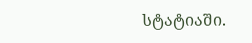სტატიაში.